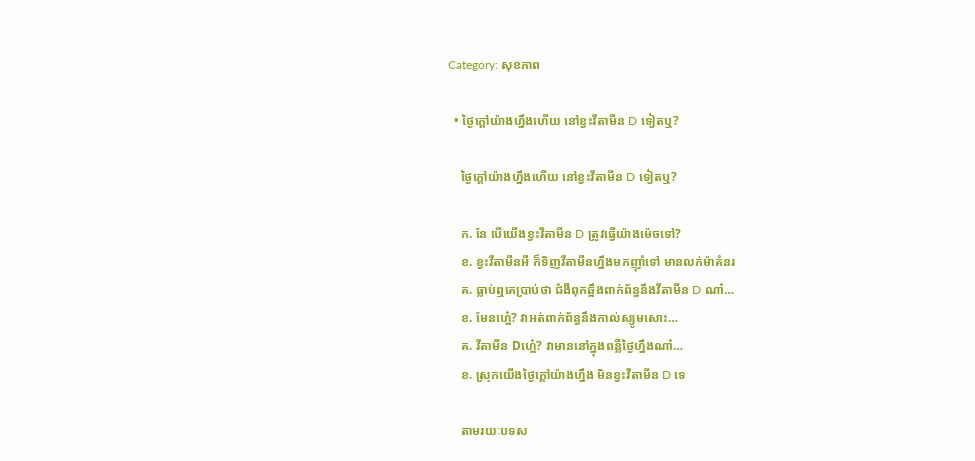Category: សុខភាព

  • ថ្ងៃក្ដៅយ៉ាងហ្នឹងហើយ នៅខ្វះវីតាមីន D ទៀតឬ?

    ថ្ងៃក្ដៅយ៉ាងហ្នឹងហើយ នៅខ្វះវីតាមីន D ទៀតឬ?

    ក. នែ បើយើងខ្វះវីតាមីន D ត្រូវធ្វើយ៉ាងម៉េចទៅ?
    ខ. ខ្វះវីតាមីនអី ក៏ទិញវីតាមីនហ្នឹងមកញ៉ាំទៅ មានលក់ម៉ាគំនរ
    គ. ធ្លាប់ឮគេប្រាប់ថា ជំងឺពុកឆ្អឹងពាក់ព័ន្ធនឹងវីតាមីន D ណា៎…
    ខ. មែនហ្អេ៎? វាអត់ពាក់ព័ន្ធនឹងកាល់ស្យូមសោះ…
    គ. វីតាមីន Dហ្អេ៎? វាមាននៅក្នុងពន្លឺថ្ងៃហ្នឹងណា៎…
    ខ. ស្រុកយើងថ្ងៃក្ដៅយ៉ាងហ្នឹង មិនខ្វះវីតាមីន D ទេ

    តាមរយៈបទស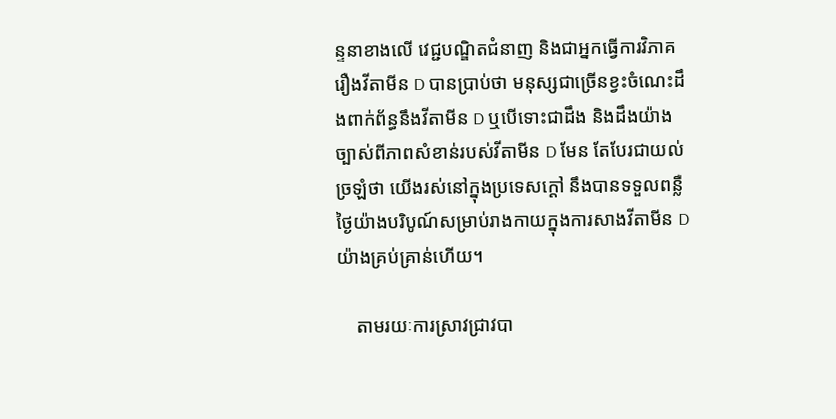ន្ទនាខាងលើ វេជ្ជបណ្ឌិតជំនាញ និងជាអ្នកធ្វើការវិភាគរឿងវីតាមីន D បានប្រាប់ថា មនុស្សជាច្រើនខ្វះចំណេះដឹងពាក់ព័ន្ធនឹងវីតាមីន D ឬបើទោះជាដឹង និងដឹងយ៉ាងច្បាស់ពីភាពសំខាន់របស់វីតាមីន D មែន តែបែរជាយល់ច្រឡំថា យើងរស់នៅក្នុងប្រទេសក្ដៅ នឹងបានទទួលពន្លឺថ្ងៃយ៉ាងបរិបូណ៍សម្រាប់រាងកាយក្នុងការសាងវីតាមីន D យ៉ាងគ្រប់គ្រាន់ហើយ។

    តាមរយៈការស្រាវជ្រាវបា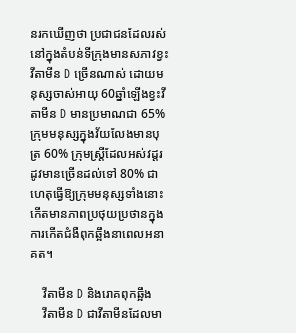នរកឃើញថា ប្រជាជនដែលរស់នៅក្នុងតំបន់ទីក្រុងមានសភាវខ្វះវីតាមីន D ច្រើនណាស់ ដោយមនុស្សចាស់អាយុ 60ឆ្នាំឡើងខ្វះវីតាមីន D មានប្រមាណជា 65% ក្រុមមនុស្សក្នុងវ័យលែងមានបុត្រ 60% ក្រុមស្ត្រីដែលអស់វដ្តរដូវមានច្រើនដល់ទៅ 80% ជាហេតុធ្វើឱ្យក្រុមមនុស្សទាំងនោះកើតមានភាពប្រថុយប្រថានក្នុងការកើតជំងឺពុកឆ្អឹងនាពេលអនាគត។

    វីតាមីន D និងរោគពុកឆ្អឹង
    វីតាមីន D ជាវីតាមីនដែលមា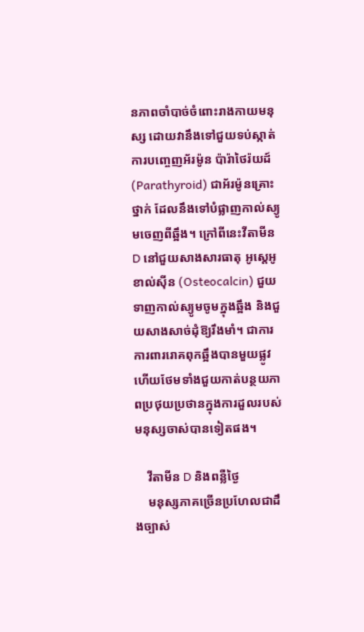នភាពចាំបាច់ចំពោះរាងកាយមនុស្ស ដោយវានឹងទៅជួយទប់ស្កាត់ការបញ្ចេញអ័រម៉ូន ប៉ារ៉ាថៃរ៉យដ៍ (Parathyroid) ជាអ័រម៉ូនគ្រោះថ្នាក់ ដែលនឹងទៅបំផ្លាញកាល់ស្យូមចេញពីឆ្អឹង។ ក្រៅពីនេះវីតាមីន D នៅជួយសាងសារធាតុ អូស្តេអូខាល់ស៊ីន (Osteocalcin) ជួយទាញកាល់ស្យូមចូមក្នុងឆ្អឹង និងជួយសាងសាច់ដុំឱ្យរឹងមាំ។ ជាការការពាររោគពុកឆ្អឹងបានមួយផ្លូវ ហើយថែមទាំងជួយកាត់បន្ថយភាពប្រថុយប្រថានក្នុងការដួលរបស់មនុស្សចាស់បានទៀតផង។

    វីតាមីន D និងពន្លឺថ្ងៃ
    មនុស្សភាគច្រើនប្រហែលជាដឹងច្បាស់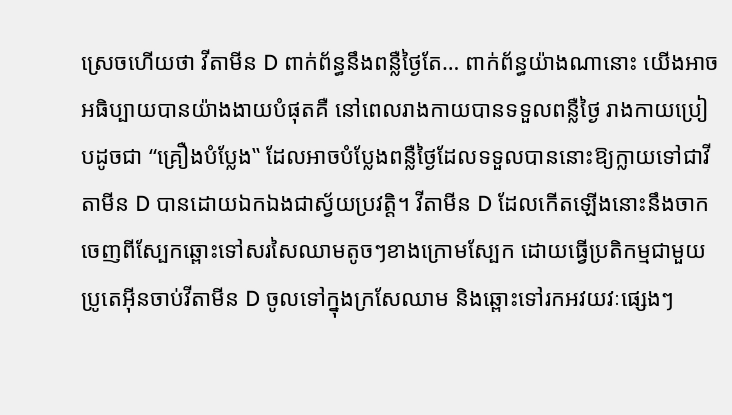ស្រេចហើយថា វីតាមីន D ពាក់ព័ន្ធនឹងពន្លឺថ្ងៃតែ… ពាក់ព័ន្ធយ៉ាងណានោះ យើងអាចអធិប្បាយបានយ៉ាងងាយបំផុតគឺ នៅពេលរាងកាយបានទទួលពន្លឺថ្ងៃ រាងកាយប្រៀបដូចជា “គ្រឿងបំប្លែង‟ ដែលអាចបំប្លែងពន្លឺថ្ងៃដែលទទួលបាននោះឱ្យក្លាយទៅជាវីតាមីន D បានដោយឯកឯងជាស្វ័យប្រវត្តិ។ វីតាមីន D ដែលកើតឡើងនោះនឹងចាកចេញពីស្បែកឆ្ពោះទៅសរសៃឈាមតូចៗខាងក្រោមស្បែក ដោយធ្វើប្រតិកម្មជាមួយប្រូតេអុីនចាប់វីតាមីន D ចូលទៅក្នុងក្រសែឈាម និងឆ្ពោះទៅរកអវយវៈផ្សេងៗ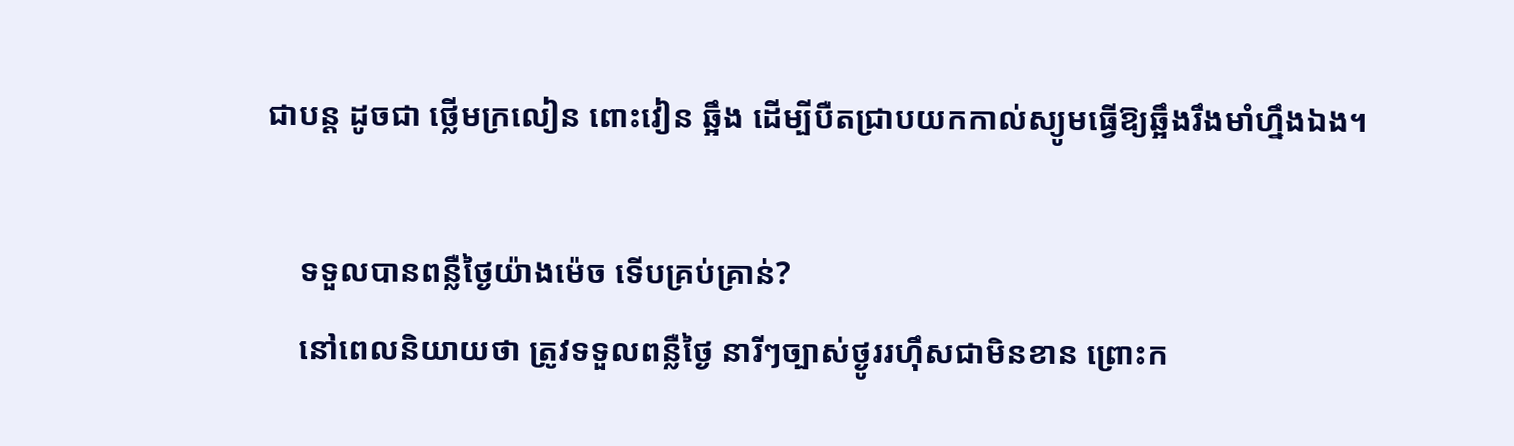ជាបន្ត ដូចជា ថ្លើមក្រលៀន ពោះវៀន ឆ្អឹង ដើម្បីបឺតជ្រាបយកកាល់ស្យូមធ្វើឱ្យឆ្អឹងរឹងមាំហ្នឹងឯង។

    ទទួលបានពន្លឺថ្ងៃយ៉ាងម៉េច ទើបគ្រប់គ្រាន់?
    នៅពេលនិយាយថា ត្រូវទទួលពន្លឺថ្ងៃ នារីៗច្បាស់ថ្ងូររហ៊ឹសជាមិនខាន ព្រោះក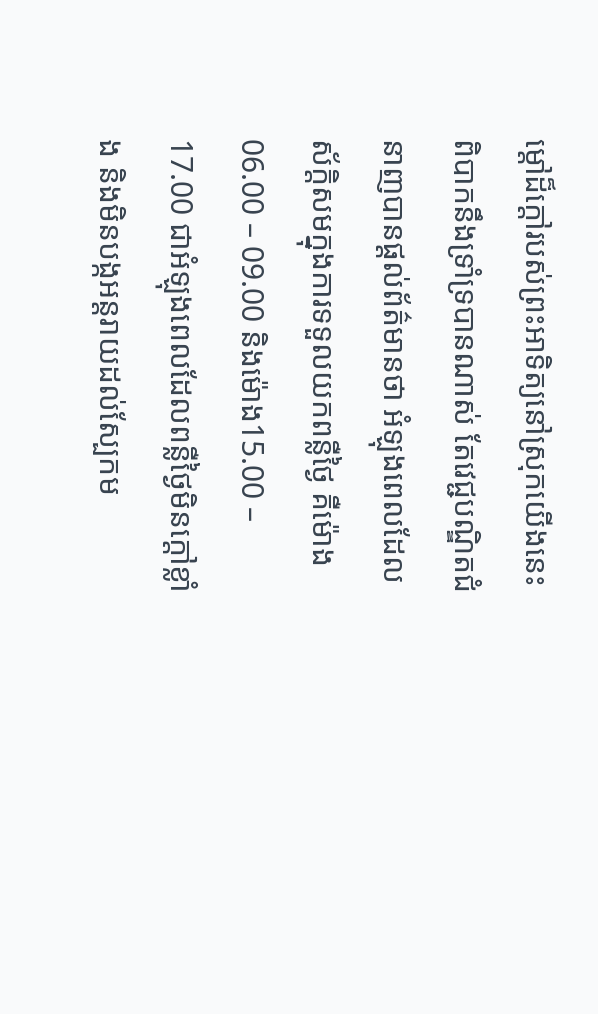ម្ដៅដ៏ក្ដៅរបស់ព្រះអាទិត្យនៅស្រុកយើងនេះពិបាកនឹងទ្រាំទ្របានណាស់ តែវេជ្ជបណ្ឌិតជំនាញបានផ្ដល់ព័ត៌មានថា អំឡុងពេលដែលស័ក្តិសមក្នុងការទទួលយកពន្លឺថ្ងៃ គឺម៉ោង06.00 – 09.00 និងម៉ោង15.00 – 17.00 ជាអំឡុងពេលដែលពន្លឺថ្ងៃមិនក្ដៅខ្លាំង និងមិនបង្កអន្តរាយដល់ស្បែកម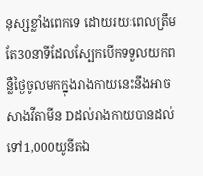នុស្សខ្លាំងពេកទេ ដោយរយៈពេលត្រឹមតែ30នាទីដែលស្បែកបើកទទួលយកពន្លឺថ្ងៃចូលមកក្នុងរាងកាយនេះនឹងអាចសាងវីតាមីន Dដល់រាងកាយបានដល់ទៅ1,000យូនីតឯ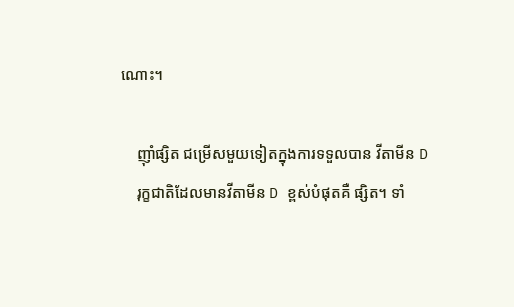ណោះ។

    ញ៉ាំផ្សិត ជម្រើសមួយទៀតក្នុងការទទួលបាន វីតាមីន D
    រុក្ខជាតិដែលមានវីតាមីន D ខ្ពស់បំផុតគឺ ផ្សិត។ ទាំ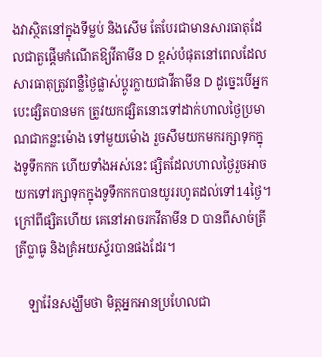ងវាស្ថិតនៅក្នុងទីម្លប់ និងសើម តែបែរជាមានសារធាតុដែលជាតួផ្ដើមកំណើតឱ្យវីតាមីន D ខ្ពស់បំផុតនៅពេលដែលសារធាតុត្រូវពន្លឺថ្ងៃផ្លាស់ប្ដូរក្លាយជាវីតាមីន D ដូច្នេះបើអ្នកបេះផ្សិតបានមក ត្រូវយកផ្សិតនោះទៅដាក់ហាលថ្ងៃប្រមាណជាកន្លះម៉ោង ទៅមួយម៉ោង រួចសឹមយកមករក្សាទុកក្នុងទូទឹកកក ហើយទាំងអស់នេះ ផ្សិតដែលហាលថ្ងៃរួចអាចយកទៅរក្សាទុកក្នុងទូទឹកកកបានយូររហូតដល់ទៅ14ថ្ងៃ។ ក្រៅពីផ្សិតហើយ គេនៅអាចរកវីតាមីន D បានពីសាច់ត្រី ត្រីប្លាធូ និងគ្រំអយស្ទ័របានផងដែរ។

    ឡារ៉ែនសង្ឃឹមថា មិត្តអ្នកអានប្រហែលជា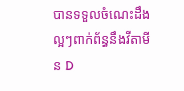បានទទួលចំណេះដឹងល្អៗពាក់ព័ន្ធនឹងវីតាមីន D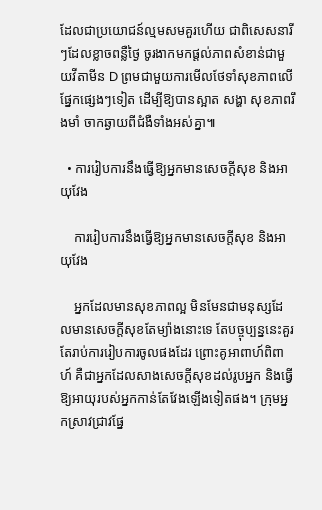ដែលជាប្រយោជន៍ល្មមសមគួរហើយ ជាពិសេសនារីៗដែលខ្លាចពន្លឺថ្ងៃ ចូរងាកមកផ្ដល់ភាពសំខាន់ជាមួយវីតាមីន D ព្រមជាមួយការមើលថែទាំសុខភាពលើផ្នែកផ្សេងៗទៀត ដើម្បីឱ្យបានស្អាត សង្ហា សុខភាពរឹងមាំ ចាកឆ្ងាយពីជំងឺទាំងអស់គ្នា៕

  • ការរៀបការនឹងធ្វើឱ្យអ្នកមានសេចក្ដីសុខ និងអាយុវែង

    ការរៀបការនឹងធ្វើឱ្យអ្នកមានសេចក្ដីសុខ និងអាយុវែង

    អ្នកដែលមានសុខភាពល្អ មិនមែនជាមនុស្សដែលមានសេចក្ដីសុខតែម្យ៉ាងនោះទេ តែបច្ចុប្បន្ននេះគួរតែរាប់ការរៀបការចូលផងដែរ ព្រោះគូអាពាហ៍ពិពាហ៍ គឺជាអ្នកដែលសាងសេចក្ដីសុខដល់រូបអ្នក និងធ្វើឱ្យអាយុរបស់អ្នកកាន់តែវែងឡើងទៀតផង។ ក្រុមអ្នកស្រាវជ្រាវផ្នែ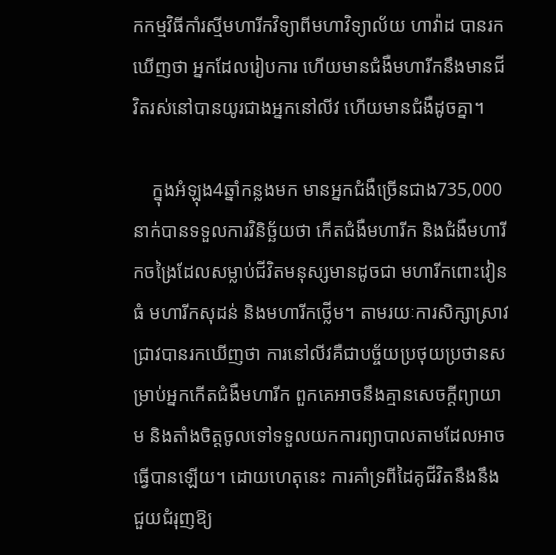កកម្មវិធីកាំរស្មីមហារីកវិទ្យាពីមហាវិទ្យាល័យ ហាវ៉ាដ បានរកឃើញថា អ្នកដែលរៀបការ ហើយមានជំងឺមហារីកនឹងមានជីវិតរស់នៅបានយូរជាងអ្នកនៅលីវ ហើយមានជំងឺដូចគ្នា។

    ក្នុងអំឡុង4ឆ្នាំកន្លងមក មានអ្នកជំងឺច្រើនជាង735,000នាក់បានទទួលការវិនិច្ឆ័យថា កើតជំងឺមហារីក និងជំងឺមហារីកចង្រៃដែលសម្លាប់ជីវិតមនុស្សមានដូចជា មហារីកពោះវៀនធំ មហារីកសុដន់ និងមហារីកថ្លើម។ តាមរយៈការសិក្សាស្រាវជ្រាវបានរកឃើញថា ការនៅលីវគឺជាបច្ច័យប្រថុយប្រថានសម្រាប់អ្នកកើតជំងឺមហារីក ពួកគេអាចនឹងគ្មានសេចក្ដីព្យាយាម និងតាំងចិត្តចូលទៅទទួលយកការព្យាបាលតាមដែលអាចធ្វើបានឡើយ។ ដោយហេតុនេះ ការគាំទ្រពីដៃគូជីវិតនឹងនឹងជួយជំរុញឱ្យ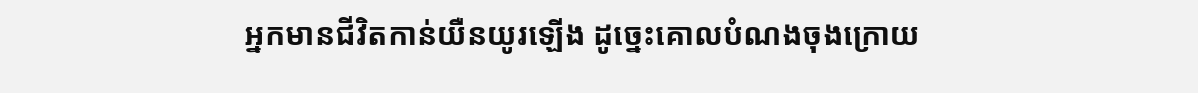អ្នកមានជីវិតកាន់យឺនយូរឡើង ដូច្នេះគោលបំណងចុងក្រោយ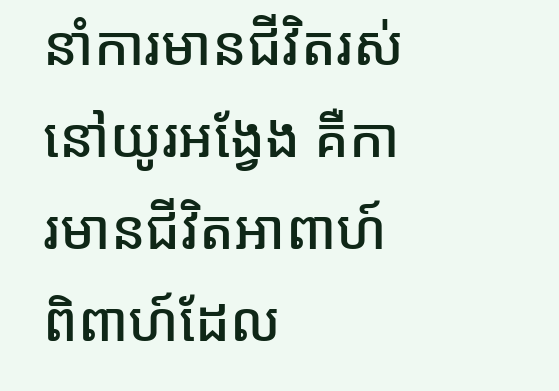នាំការមានជីវិតរស់នៅយូរអង្វែង គឺការមានជីវិតអាពាហ៍ពិពាហ៍ដែល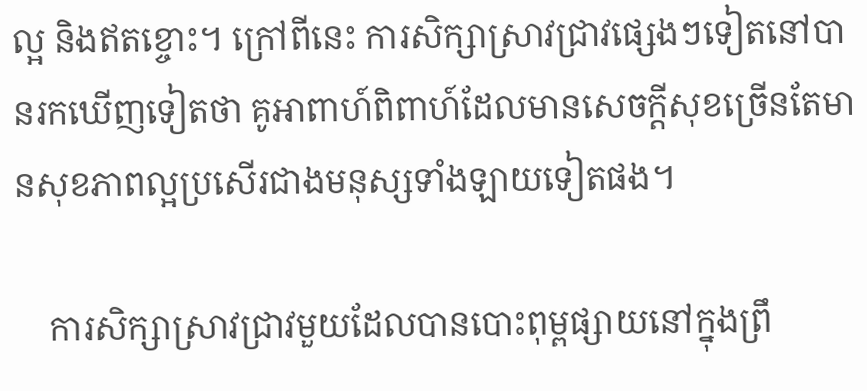ល្អ និងឥតខ្ចោះ។ ក្រៅពីនេះ ការសិក្សាស្រាវជ្រាវផ្សេងៗទៀតនៅបានរកឃើញទៀតថា គូអាពាហ៍ពិពាហ៍ដែលមានសេចក្ដីសុខច្រើនតែមានសុខភាពល្អប្រសើរជាងមនុស្សទាំងឡាយទៀតផង។

    ការសិក្សាស្រាវជ្រាវមួយដែលបានបោះពុម្ពផ្សាយនៅក្នុងព្រឹ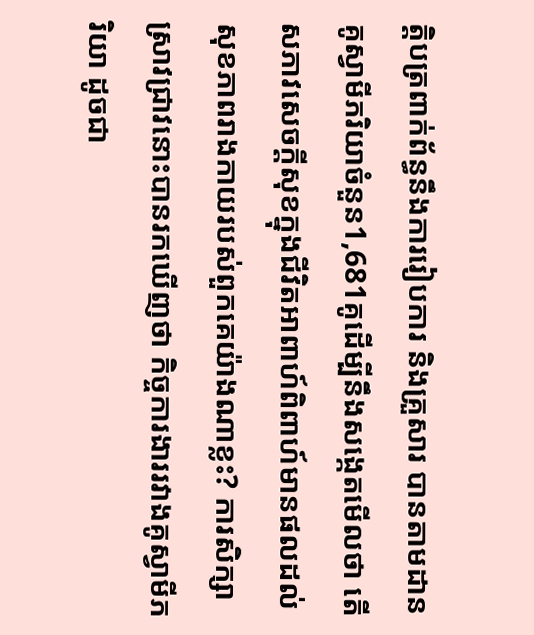ត្តិបត្រពាក់ព័ន្ធនឹងការរៀបការ និងគ្រួសារ បានតាមដានគូស្វាមីភរិយាចំនួន1,681គូដើម្បីនឹងសង្កេតមើលថា តើសភាវសេចក្ដីសុខក្នុងជីវិតអាពាហ៍ពិពាហ៍មានផលដល់សុខភាពរាងកាយរបស់ពួកគេយ៉ាងណាខ្លះ? ការសិក្សាស្រាវជ្រាវនោះបានរកឃើញថា កិច្ចការងាររវាងគូស្វាមីភរិយា ដូចជា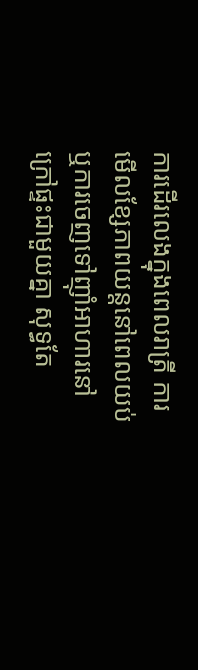ការដើរលេងក្នុងពេលរាត្រី ការមើលខ្សែភាពយន្តនៅពេលយប់ ឬការចេញទៅញ៉ាំអាហារនៅក្រៅផ្ទះជាមួយគ្នា សុទ្ធតែ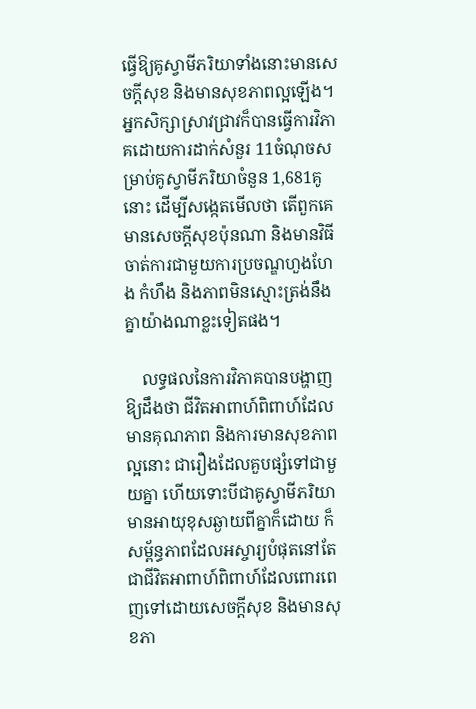ធ្វើឱ្យគូស្វាមីភរិយាទាំងនោះមានសេចក្ដីសុខ និងមានសុខភាពល្អឡើង។ អ្នកសិក្សាស្រាវជ្រាវក៏បានធ្វើការវិភាគដោយការដាក់សំនួរ 11ចំណុចសម្រាប់គូស្វាមីភរិយាចំនួន 1,681គូនោះ ដើម្បីសង្កេតមើលថា តើពួកគេមានសេចក្ដីសុខប៉ុនណា និងមានវិធីចាត់ការជាមួយការប្រចណ្ឌហួងហែង កំហឹង និងភាពមិនស្មោះត្រង់នឹងគ្នាយ៉ាងណាខ្លះទៀតផង។

    លទ្ធផលនៃការវិភាគបានបង្ហាញឱ្យដឹងថា ជីវិតអាពាហ៍ពិពាហ៍ដែលមានគុណភាព និងការមានសុខភាពល្អនោះ ជារឿងដែលគួបផ្សំទៅជាមួយគ្នា ហើយទោះបីជាគូស្វាមីភរិយាមានអាយុខុសឆ្ងាយពីគ្នាក៏ដោយ ក៏សម្ព័ន្ធភាពដែលអស្ចារ្យបំផុតនៅតែជាជីវិតអាពាហ៍ពិពាហ៍ដែលពោរពេញទៅដោយសេចក្ដីសុខ និងមានសុខភា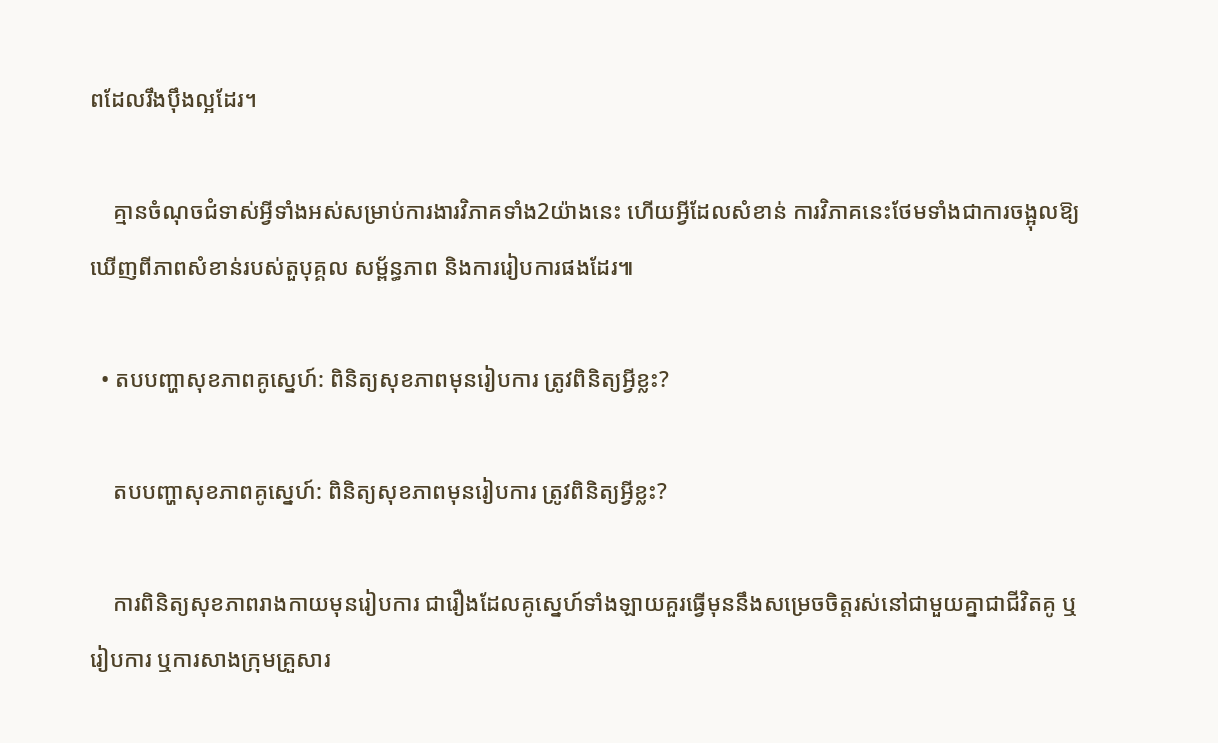ពដែលរឹងប៉ឹងល្អដែរ។

    គ្មានចំណុចជំទាស់អ្វីទាំងអស់សម្រាប់ការងារវិភាគទាំង2យ៉ាងនេះ ហើយអ្វីដែលសំខាន់ ការវិភាគនេះថែមទាំងជាការចង្អុលឱ្យឃើញពីភាពសំខាន់របស់តួបុគ្គល សម្ព័ន្ធភាព និងការរៀបការផងដែរ៕

  • តបបញ្ហាសុខភាពគូស្នេហ៍: ពិនិត្យសុខភាពមុនរៀបការ ត្រូវពិនិត្យអ្វីខ្លះ?

    តបបញ្ហាសុខភាពគូស្នេហ៍: ពិនិត្យសុខភាពមុនរៀបការ ត្រូវពិនិត្យអ្វីខ្លះ?

    ការពិនិត្យសុខភាពរាងកាយមុនរៀបការ ជារឿងដែលគូស្នេហ៍ទាំងឡាយគួរធ្វើមុននឹងសម្រេចចិត្តរស់នៅជាមួយគ្នាជាជីវិតគូ ឬរៀបការ ឬការសាងក្រុមគ្រួសារ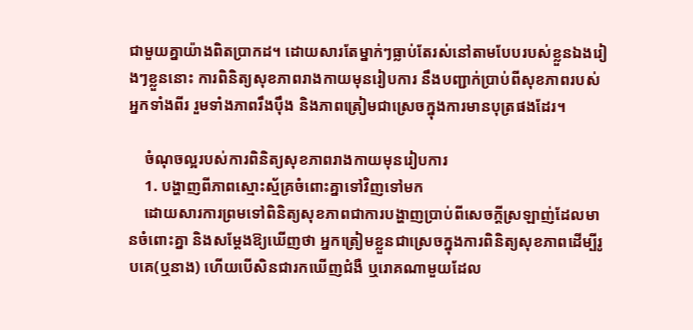ជាមួយគ្នាយ៉ាងពិតប្រាកដ។ ដោយសារតែម្នាក់ៗធ្លាប់តែរស់នៅតាមបែបរបស់ខ្លួនឯងរៀងៗខ្លួននោះ ការពិនិត្យសុខភាពរាងកាយមុនរៀបការ នឹងបញ្ជាក់ប្រាប់ពីសុខភាពរបស់អ្នកទាំងពីរ រួមទាំងភាពរឹងប៉ឹង និងភាពត្រៀមជាស្រេចក្នុងការមានបុត្រផងដែរ។

    ចំណុចល្អរបស់ការពិនិត្យសុខភាពរាងកាយមុនរៀបការ
    1. បង្ហាញពីភាពស្មោះស្ម័គ្រចំពោះគ្នាទៅវិញទៅមក
    ដោយសារការព្រមទៅពិនិត្យសុខភាពជាការបង្ហាញប្រាប់ពីសេចក្ដីស្រឡាញ់ដែលមានចំពោះគ្នា និងសម្ដែងឱ្យឃើញថា អ្នកត្រៀមខ្លួនជាស្រេចក្នុងការពិនិត្យសុខភាពដើម្បីរូបគេ(ឬនាង) ហើយបើសិនជារកឃើញជំងឺ ឬរោគណាមួយដែល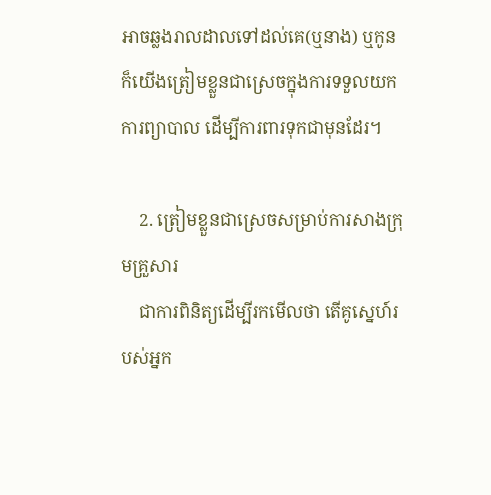អាចឆ្លងរាលដាលទៅដល់គេ(ឬនាង) ឬកូន ក៏យើងត្រៀមខ្លួនជាស្រេចក្នុងការទទួលយកការព្យាបាល ដើម្បីការពារទុកជាមុនដែរ។

    2. ត្រៀមខ្លួនជាស្រេចសម្រាប់ការសាងក្រុមគ្រួសារ
    ជាការពិនិត្យដើម្បីរកមើលថា តើគូស្នេហ៍របស់អ្នក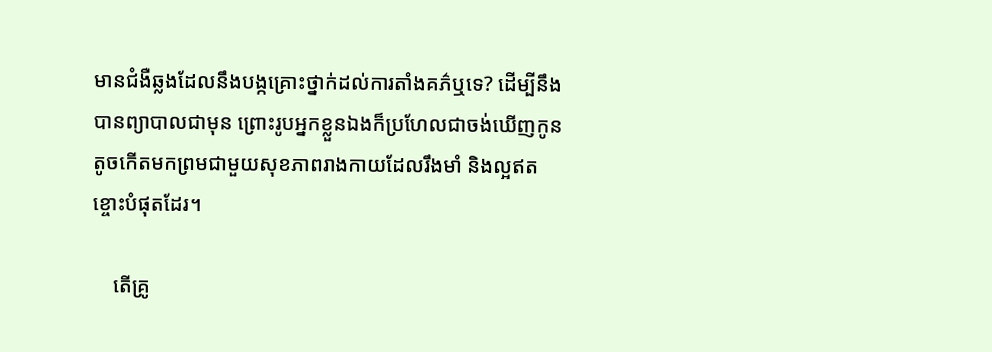មានជំងឺឆ្លងដែលនឹងបង្កគ្រោះថ្នាក់ដល់ការតាំងគភ៌ឬទេ? ដើម្បីនឹងបានព្យាបាលជាមុន ព្រោះរូបអ្នកខ្លួនឯងក៏ប្រហែលជាចង់ឃើញកូនតូចកើតមកព្រមជាមួយសុខភាពរាងកាយដែលរឹងមាំ និងល្អឥតខ្ចោះបំផុតដែរ។

    តើគ្រូ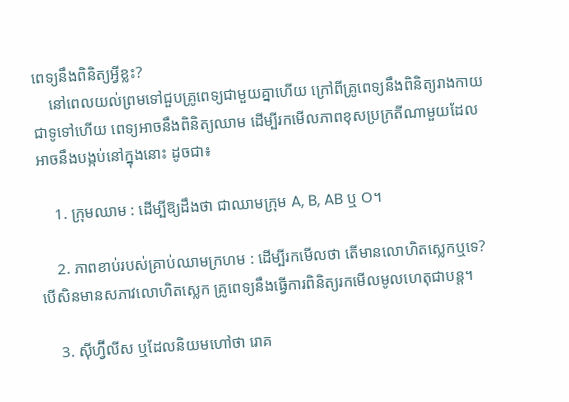ពេទ្យនឹងពិនិត្យអ្វីខ្លះ?
    នៅពេលយល់ព្រមទៅជួបគ្រូពេទ្យជាមួយគ្នាហើយ ក្រៅពីគ្រូពេទ្យនឹងពិនិត្យរាងកាយជាទូទៅហើយ ពេទ្យអាចនឹងពិនិត្យឈាម ដើម្បីរកមើលភាពខុសប្រក្រតីណាមួយដែលអាចនឹងបង្កប់នៅក្នុងនោះ ដូចជា៖

    1. ក្រុមឈាម : ដើម្បីឱ្យដឹងថា ជាឈាមក្រុម A, B, AB ឬ O។

    2. ភាពខាប់របស់គ្រាប់ឈាមក្រហម : ដើម្បីរកមើលថា តើមានលោហិតស្លេកឬទេ? បើសិនមានសភាវលោហិតស្លេក គ្រូពេទ្យនឹងធ្វើការពិនិត្យរកមើលមូលហេតុជាបន្ត។

    3. ស៊ីហ្វ៊ីលីស ឬដែលនិយមហៅថា រោគ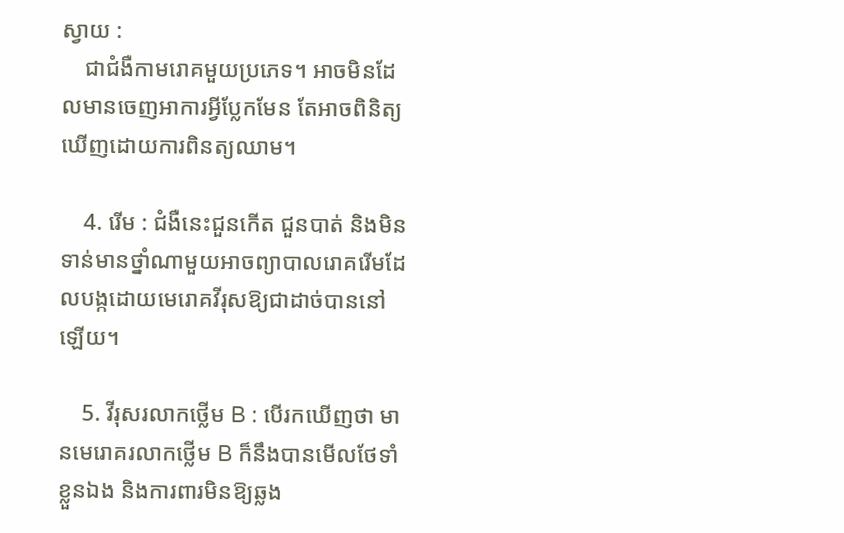ស្វាយ :
    ជាជំងឺកាមរោគមួយប្រភេទ។ អាចមិនដែលមានចេញអាការអ្វីប្លែកមែន តែអាចពិនិត្យឃើញដោយការពិនត្យឈាម។

    4. រើម : ជំងឺនេះជួនកើត ជួនបាត់ និងមិនទាន់មានថ្នាំណាមួយអាចព្យាបាលរោគរើមដែលបង្កដោយមេរោគវីរុសឱ្យជាដាច់បាននៅឡើយ។

    5. វីរុសរលាកថ្លើម B : បើរកឃើញថា មានមេរោគរលាកថ្លើម B ក៏នឹងបានមើលថែទាំខ្លួនឯង និងការពារមិនឱ្យឆ្លង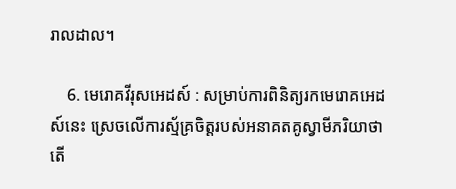រាលដាល។

    6. មេរោគវីរុសអេដស៍ : សម្រាប់ការពិនិត្យរកមេរោគអេដស៍នេះ ស្រេចលើការស្ម័គ្រចិត្តរបស់អនាគតគូស្វាមីភរិយាថា តើ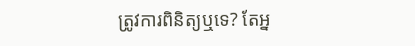ត្រូវការពិនិត្យឬទេ? តែអ្ន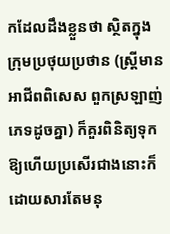កដែលដឹងខ្លួនថា ស្ថិតក្នុងក្រុមប្រថុយប្រថាន (ស្ត្រីមានអាជីពពិសេស ពួកស្រឡាញ់ភេទដូចគ្នា) ក៏គួរពិនិត្យទុកឱ្យហើយប្រសើរជាងនោះក៏ដោយសារតែមនុ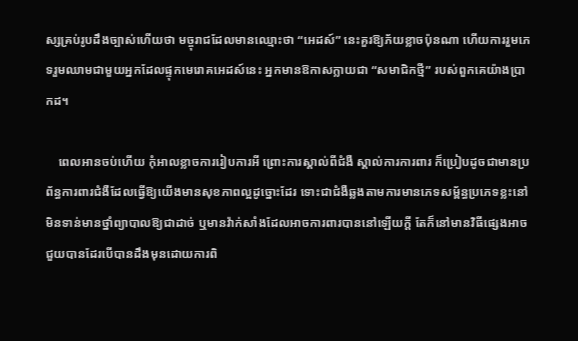ស្សគ្រប់រូបដឹងច្បាស់ហើយថា មច្ចុរាជដែលមានឈ្មោះថា “អេដស៍” នេះគួរឱ្យភ័យខ្លាចប៉ុនណា ហើយការរួមភេទរួមឈាមជាមួយអ្នកដែលផ្ទុកមេរោគអេដស៍នេះ អ្នកមានឱកាសក្លាយជា “សមាជិកថ្មី” របស់ពួកគេយ៉ាងប្រាកដ។

    ពេលអានចប់ហើយ កុំអាលខ្លាចការរៀបការអី ព្រោះការស្គាល់ពីជំងឺ ស្គាល់ការការពារ ក៏ប្រៀបដូចជាមានប្រព័ន្ធការពារជំងឺដែលធ្វើឱ្យយើងមានសុខភាពល្អដូច្នោះដែរ ទោះជាជំងឺឆ្លងតាមការមានភេទសម្ព័ន្ធប្រភេទខ្លះនៅមិនទាន់មានថ្នាំព្យាបាលឱ្យជាដាច់ ឬមានវ៉ាក់សាំងដែលអាចការពារបាននៅឡើយក្ដី តែក៏នៅមានវិធីផ្សេងអាចជួយបានដែរបើបានដឹងមុនដោយការពិ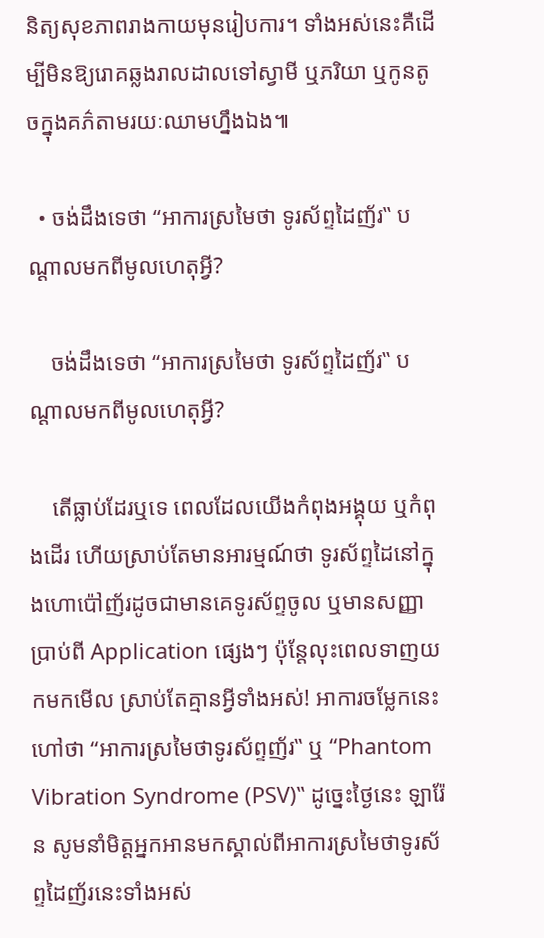និត្យសុខភាពរាងកាយមុនរៀបការ។ ទាំងអស់នេះគឺដើម្បីមិនឱ្យរោគឆ្លងរាលដាលទៅស្វាមី ឬភរិយា ឬកូនតូចក្នុងគភ៌តាមរយៈឈាមហ្នឹងឯង៕

  • ចង់ដឹងទេថា “អាការស្រមៃថា ទូរស័ព្ទដៃញ័រ‟ បណ្ដាលមកពីមូលហេតុអ្វី?

    ចង់ដឹងទេថា “អាការស្រមៃថា ទូរស័ព្ទដៃញ័រ‟ បណ្ដាលមកពីមូលហេតុអ្វី?

    តើធ្លាប់ដែរឬទេ ពេលដែលយើងកំពុងអង្គុយ ឬកំពុងដើរ ហើយស្រាប់តែមានអារម្មណ៍ថា ទូរស័ព្ទដៃនៅក្នុងហោប៉ៅញ័រដូចជាមានគេទូរស័ព្ទចូល ឬមានសញ្ញាប្រាប់ពី Application ផ្សេងៗ ប៉ុន្តែលុះពេលទាញយកមកមើល ស្រាប់តែគ្មានអ្វីទាំងអស់! អាការចម្លែកនេះ ហៅថា “អាការស្រមៃថាទូរស័ព្ទញ័រ‟ ឬ “Phantom Vibration Syndrome (PSV)‟ ដូច្នេះថ្ងៃនេះ ឡារ៉ែន សូមនាំមិត្តអ្នកអានមកស្គាល់ពីអាការស្រមៃថាទូរស័ព្ទដៃញ័រនេះទាំងអស់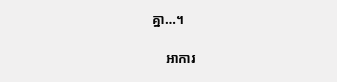គ្នា…។

    អាការ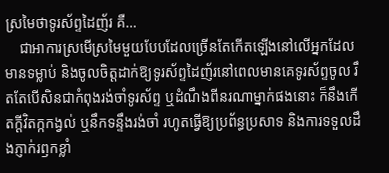ស្រមៃថាទូរស័ព្ទដៃញ័រ គឺ…
    ជាអាការស្រមើស្រមៃមួយបែបដែលច្រើនតែកើតឡើងនៅលើអ្នកដែលមានទម្លាប់ និងចូលចិត្តដាក់ឱ្យទូរស័ព្ទដៃញ័រនៅពេលមានគេទូរស័ព្ទចូល រឹតតែបើសិនជាកំពុងរង់ចាំទូរស័ព្ទ ឬដំណឹងពីនរណាម្នាក់ផងនោះ ក៏នឹងកើតក្ដីវិតក្កកង្វល់ ឬនឹកទន្ទឹងរង់ចាំ រហូតធ្វើឱ្យប្រព័ន្ធប្រសាទ និងការទទួលដឹងភ្ញាក់រឭកខ្លាំ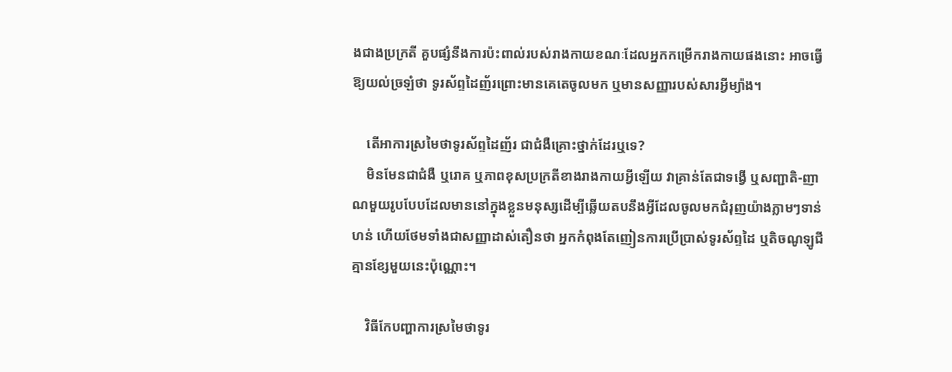ងជាងប្រក្រតី គួបផ្សំនឹងការប៉ះពាល់របស់រាងកាយខណៈដែលអ្នកកម្រើករាងកាយផងនោះ អាចធ្វើឱ្យយល់ច្រឡំថា ទូរស័ព្ទដៃញ័រព្រោះមានគេតេចូលមក ឬមានសញ្ញារបស់សារអ្វីម្យ៉ាង។

    តើអាការស្រមៃថាទូរស័ព្ទដៃញ័រ ជាជំងឺគ្រោះថ្នាក់ដែរឬទេ?
    មិនមែនជាជំងឺ ឬរោគ ឬភាពខុសប្រក្រតីខាងរាងកាយអ្វីឡើយ វាគ្រាន់តែជាទង្វើ ឬសញ្ជាតិ-ញាណមួយរូបបែបដែលមាននៅក្នុងខ្លួនមនុស្សដើម្បីឆ្លើយតបនឹងអ្វីដែលចូលមកជំរុញយ៉ាងភ្លាមៗទាន់ហន់ ហើយថែមទាំងជាសញ្ញាដាស់តឿនថា អ្នកកំពុងតែញៀនការប្រើប្រាស់ទូរស័ព្ទដៃ ឬតិចណូឡូជីគ្មានខ្សែមួយនេះប៉ុណ្ណោះ។

    វិធីកែបញ្ហាការស្រមៃថាទូរ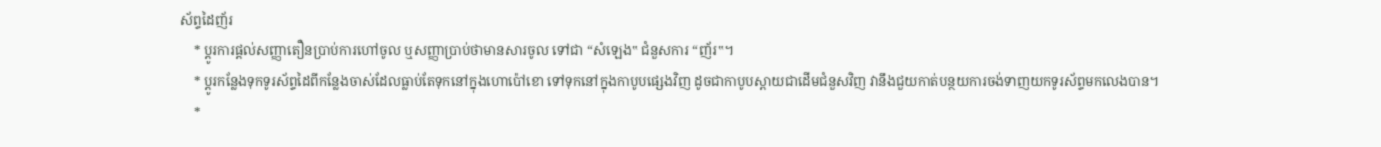ស័ព្ទដៃញ័រ
    * ប្ដូរការផ្ដល់សញ្ញាតឿនប្រាប់ការហៅចូល ឬសញ្ញាប្រាប់ថាមានសារចូល ទៅជា “សំឡេង‟ ជំនួសការ “ញ័រ‟។
    * ប្ដូរកន្លែងទុកទូរស័ព្ទដៃពីកន្លែងចាស់ដែលធ្លាប់តែទុកនៅក្នុងហោប៉ៅខោ ទៅទុកនៅក្នុងកាបូបផ្សេងវិញ ដូចជាកាបូបស្ពាយជាដើមជំនួសវិញ វានឹងជួយកាត់បន្ថយការចង់ទាញយកទូរស័ព្ទមកលេងបាន។
    *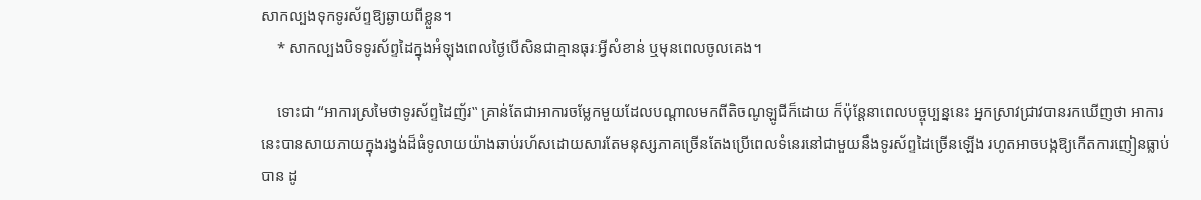សាកល្បងទុកទូរស័ព្ទឱ្យឆ្ងាយពីខ្លួន។
    * សាកល្បងបិទទូរស័ព្ទដៃក្នុងអំឡុងពេលថ្ងៃបើសិនជាគ្មានធុរៈអ្វីសំខាន់ ឬមុនពេលចូលគេង។

    ទោះជា “អាការស្រមៃថាទូរស័ព្ទដៃញ័រ‟ គ្រាន់តែជាអាការចម្លែកមួយដែលបណ្ដាលមកពីតិចណូឡូជីក៏ដោយ ក៏ប៉ុន្តែនាពេលបច្ចុប្បន្ននេះ អ្នកស្រាវជ្រាវបានរកឃើញថា អាការនេះបានសាយភាយក្នុងរង្វង់ដ៏ធំទូលាយយ៉ាងឆាប់រហ័សដោយសារតែមនុស្សភាគច្រើនតែងប្រើពេលទំនេរនៅជាមួយនឹងទូរស័ព្ទដៃច្រើនឡើង រហូតអាចបង្កឱ្យកើតការញៀនធ្លាប់បាន ដូ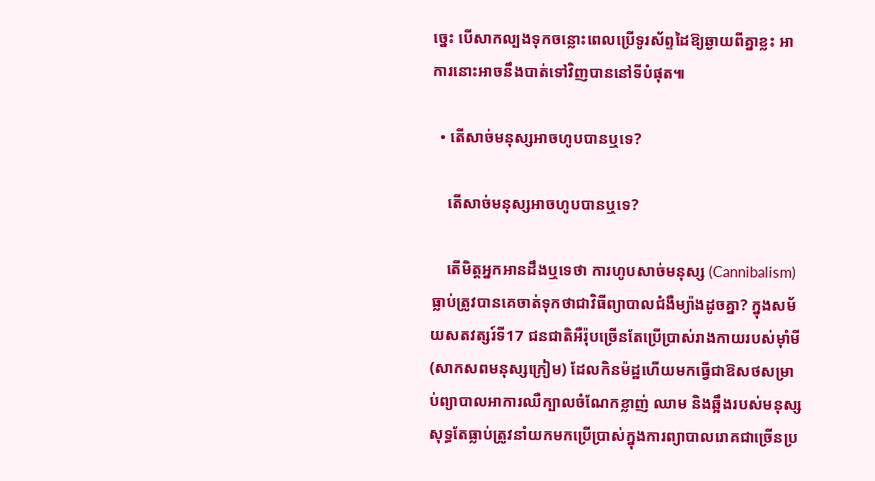ច្នេះ បើសាកល្បងទុកចន្លោះពេលប្រើទូរស័ព្ទដៃឱ្យឆ្ងាយពីគ្នាខ្លះ អាការនោះអាចនឹងបាត់ទៅវិញបាននៅទីបំផុត៕

  • តើសាច់មនុស្សអាចហូបបានឬទេ?

    តើសាច់មនុស្សអាចហូបបានឬទេ?

    តើមិត្តអ្នកអានដឹងឬទេថា ការហូបសាច់មនុស្ស (Cannibalism) ធ្លាប់ត្រូវបានគេចាត់ទុកថាជាវិធីព្យាបាលជំងឺម្យ៉ាងដូចគ្នា? ក្នុងសម័យសតវត្សរ៍ទី17 ជនជាតិអឺរ៉ុបច្រើនតែប្រើប្រាស់រាងកាយរបស់ម៉ាំមី(សាកសពមនុស្សក្រៀម) ដែលកិនម៉ដ្ឋហើយមកធ្វើជាឱសថសម្រាប់ព្យាបាលអាការឈឺក្បាលចំណែកខ្លាញ់ ឈាម និងឆ្អឹងរបស់មនុស្សសុទ្ធតែធ្លាប់ត្រូវនាំយកមកប្រើប្រាស់ក្នុងការព្យាបាលរោគជាច្រើនប្រ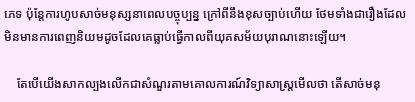ភេទ ប៉ុន្តែការហូបសាច់មនុស្សនាពេលបច្ចុប្បន្ន ក្រៅពីនឹងខុសច្បាប់ហើយ ថែមទាំងជារឿងដែលមិនមានការពេញនិយមដូចដែលគេធ្លាប់ធ្វើកាលពីយុគសម័យបុរាណនោះឡើយ។

    តែបើយើងសាកល្បងលើកជាសំណួរតាមគោលការណ៍វិទ្យាសាស្រ្តមើលថា តើសាច់មនុ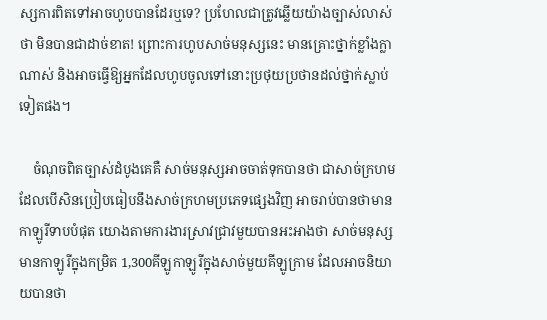ស្សការពិតទៅអាចហូបបានដែរឬទេ? ប្រហែលជាត្រូវឆ្លើយយ៉ាងច្បាស់លាស់ថា មិនបានជាដាច់ខាត! ព្រោះការហូបសាច់មនុស្សនេះ មានគ្រោះថ្នាក់ខ្លាំងក្លាណាស់ និងអាចធ្វើឱ្យអ្នកដែលហូបចូលទៅនោះប្រថុយប្រថានដល់ថ្នាក់ស្លាប់ទៀតផង។

    ចំណុចពិតច្បាស់ដំបូងគេគឺ សាច់មនុស្សអាចចាត់ទុកបានថា ជាសាច់ក្រហមដែលបើសិនប្រៀបធៀបនឹងសាច់ក្រហមប្រភេទផ្សេងវិញ អាចរាប់បានថាមានកាឡូរីទាបបំផុត យោងតាមការងារស្រាវជ្រាវមួយបានអះអាងថា សាច់មនុស្សមានកាឡូរីក្នុងកម្រិត 1,300គីឡូកាឡូរីក្នុងសាច់មួយគីឡូក្រាម ដែលអាចនិយាយបានថា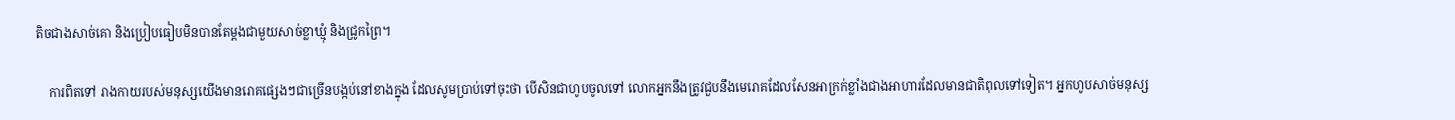តិចជាងសាច់គោ និងប្រៀបធៀបមិនបានតែម្ដងជាមួយសាច់ខ្លាឃ្មុំ និងជ្រូកព្រៃ។

    ការពិតទៅ រាងកាយរបស់មនុស្សយើងមានរោគផ្សេងៗជាច្រើនបង្កប់នៅខាងក្នុង ដែលសូមប្រាប់ទៅចុះថា បើសិនជាហូបចូលទៅ លោកអ្នកនឹងត្រូវជួបនឹងមេរោគដែលសែនអាក្រក់ខ្លាំងជាងអាហារដែលមានជាតិពុលទៅទៀត។ អ្នកហូបសាច់មនុស្ស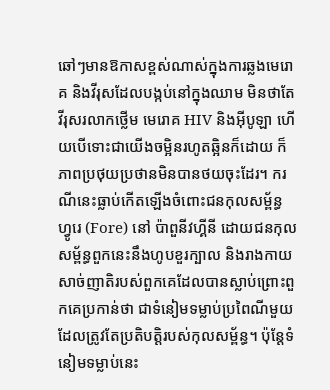ឆៅៗមានឱកាសខ្ពស់ណាស់ក្នុងការឆ្លងមេរោគ និងវីរុសដែលបង្កប់នៅក្នុងឈាម មិនថាតែវីរុសរលាកថ្លើម មេរោគ HIV និងអុីបូឡា ហើយបើទោះជាយើងចម្អិនរហូតឆ្អិនក៏ដោយ ក៏ភាពប្រថុយប្រថានមិនបានថយចុះដែរ។ ករណីនេះធ្លាប់កើតឡើងចំពោះជនកុលសម្ព័ន្ធ ហ្វូរេ (Fore) នៅ ប៉ាពួនីវហ្គីនី ដោយជនកុលសម្ព័ន្ធពួកនេះនឹងហូបខួរក្បាល និងរាងកាយសាច់ញាតិរបស់ពួកគេដែលបានស្លាប់ព្រោះពួកគេប្រកាន់ថា ជាទំនៀមទម្លាប់ប្រពៃណីមួយដែលត្រូវតែប្រតិបត្តិរបស់កុលសម្ព័ន្ធ។ ប៉ុន្តែទំនៀមទម្លាប់នេះ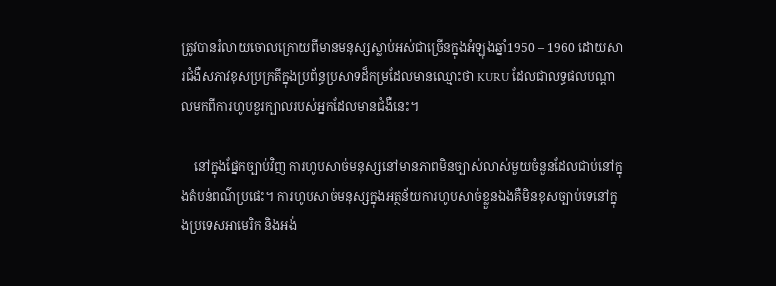ត្រូវបានរំលាយចោលក្រោយពីមានមនុស្សស្លាប់អស់ជាច្រើនក្នុងអំឡុងឆ្នាំ1950 – 1960 ដោយសារជំងឺសភាវខុសប្រក្រតីក្នុងប្រព័ន្ធប្រសាទដ៏កម្រដែលមានឈ្មោះថា KURU ដែលជាលទ្ធផលបណ្ដាលមកពីការហូបខួរក្បាលរបស់អ្នកដែលមានជំងឺនេះ។

    នៅក្នុងផ្នែកច្បាប់វិញ ការហូបសាច់មនុស្សនៅមានភាពមិនច្បាស់លាស់មួយចំនួនដែលជាប់នៅក្នុងតំបន់ពណ៌ប្រផេះ។ ការហូបសាច់មនុស្សក្នុងអត្ថន័យការហូបសាច់ខ្លួនឯងគឺមិនខុសច្បាប់ទេនៅក្នុងប្រទេសអាមេរិក និងអង់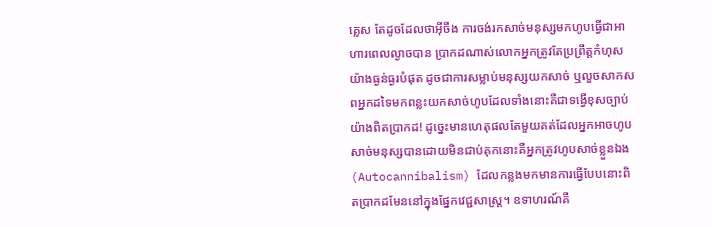គ្លេស តែដូចដែលថាអុីចឹង ការចង់រកសាច់មនុស្សមកហូបធ្វើជាអាហារពេលល្ងាចបាន ប្រាកដណាស់លោកអ្នកត្រូវតែប្រព្រឹត្តកំហុសយ៉ាងធ្ងន់ធ្ងរបំផុត ដូចជាការសម្លាប់មនុស្សយកសាច់ ឬលួចសាកសពអ្នកដទៃមកពន្លះយកសាច់ហូបដែលទាំងនោះគឺជាទង្វើខុសច្បាប់យ៉ាងពិតប្រាកដ! ដូច្នេះមានហេតុផលតែមួយគត់ដែលអ្នកអាចហូបសាច់មនុស្សបានដោយមិនជាប់គុកនោះគឺអ្នកត្រូវហូបសាច់ខ្លួនឯង (Autocannibalism) ដែលកន្លងមកមានការធ្វើបែបនោះពិតប្រាកដមែននៅក្នុងផ្នែកវេជ្ជសាស្រ្ត។ ឧទាហរណ៍គឺ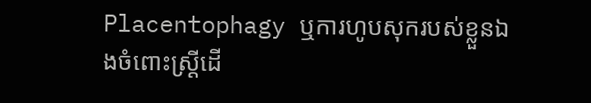Placentophagy ឬការហូបសុករបស់ខ្លួនឯងចំពោះស្រ្តីដើ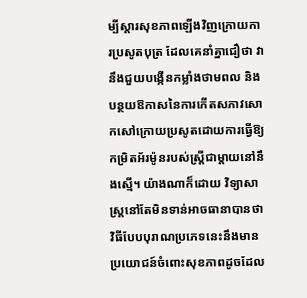ម្បីស្ដារសុខភាពឡើងវិញក្រោយការប្រសូតបុត្រ ដែលគេនាំគ្នាជឿថា វានឹងជួយបង្កើនកម្លាំងថាមពល និងបន្ថយឱកាសនៃការកើតសភាវសោកសៅក្រោយប្រសូតដោយការធ្វើឱ្យកម្រិតអ័រម៉ូនរបស់ស្រ្តីជាម្ដាយនៅនឹងស្មើ។ យ៉ាងណាក៏ដោយ វិទ្យាសាស្រ្តនៅតែមិនទាន់អាចធានាបានថា វិធីបែបបុរាណប្រភេទនេះនឹងមានប្រយោជន៍ចំពោះសុខភាពដូចដែល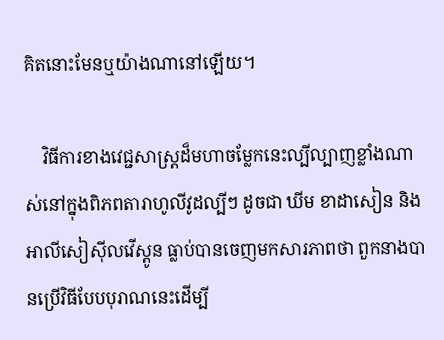គិតនោះមែនឬយ៉ាងណានៅឡើយ។

    វិធីការខាងវេជ្ជសាស្រ្តដ៏មហាចម្លែកនេះល្បីល្បាញខ្លាំងណាស់នៅក្នុងពិភពតារាហូលីវូដល្បីៗ ដូចជា ឃីម ខាដាសៀន និងអាលីសៀស៊ីលវើស្តូន ធ្លាប់បានចេញមកសារភាពថា ពួកនាងបានប្រើវិធីបែបបុរាណនេះដើម្បី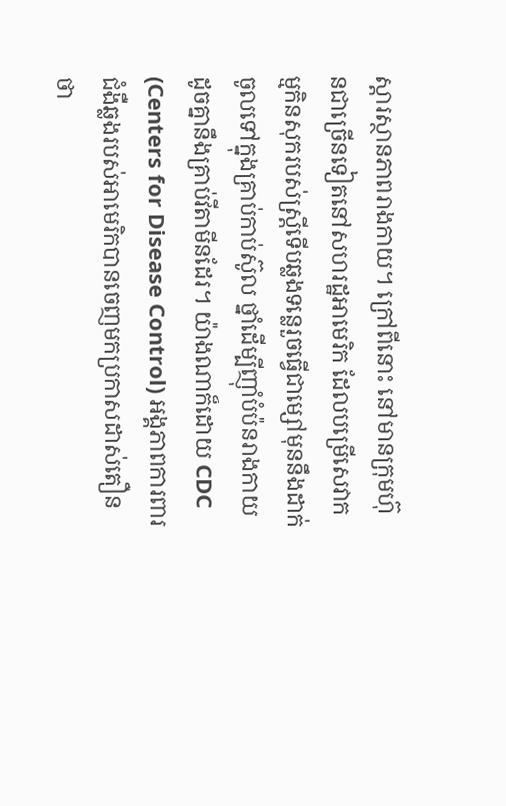ស្ដារស្ថានភាពរាងកាយ។ ក្រៅពីនោះ នៅមានក្រុមហ៊ុនជាច្រើនទៀតនៅសហរដ្ឋអាមេរិក ដែលបម្រើសេវាកម្មកិនសុករបស់ស្រ្តីទើបឆ្លងទន្លេរួចធ្វើជាម្សៅមុននឹងដាក់ចូលទៅក្នុងគ្រាប់កាប់ស៊ូល ថ្នាំដើម្បីញ៉ាំបំប៉នរាងកាយដូចគ្នានឹងគ្រាប់វីតាមីនដែរ។ យ៉ាងណាក៏ដោយ CDC (Centers for Disease Control) អង្គភាពការពារជំងឺឆ្លងរបស់អាមេរិកបានចេញមកប្រកាសដាស់តឿនថា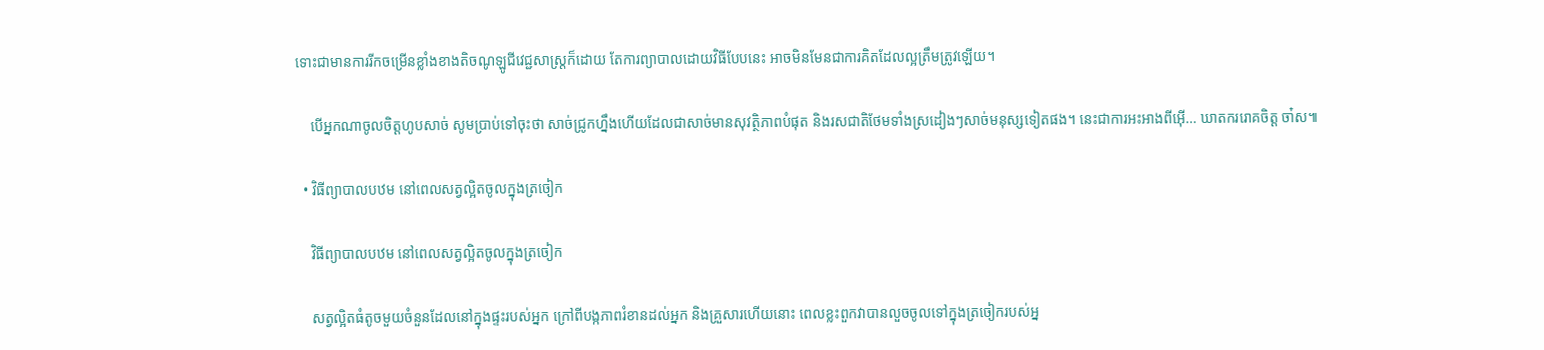ទោះជាមានការរីកចម្រើនខ្លាំងខាងតិចណូឡូជីវេជ្ជសាស្រ្តក៏ដោយ តែការព្យាបាលដោយវិធីបែបនេះ អាចមិនមែនជាការគិតដែលល្អត្រឹមត្រូវឡើយ។

    បើអ្នកណាចូលចិត្តហូបសាច់ សូមប្រាប់ទៅចុះថា សាច់ជ្រូកហ្នឹងហើយដែលជាសាច់មានសុវត្ថិភាពបំផុត និងរសជាតិថែមទាំងស្រដៀងៗសាច់មនុស្សទៀតផង។ នេះជាការអះអាងពីអ៊ើ… ឃាតកររោគចិត្ត ចា៎ស៕

  • វិធីព្យាបាលបឋម នៅពេលសត្វល្អិតចូលក្នុងត្រចៀក

    វិធីព្យាបាលបឋម នៅពេលសត្វល្អិតចូលក្នុងត្រចៀក

    សត្វល្អិតធំតូចមួយចំនួនដែលនៅក្នុងផ្ទះរបស់អ្នក ក្រៅពីបង្កភាពរំខានដល់អ្នក និងគ្រួសារហើយនោះ ពេលខ្លះពួកវាបានលួចចូលទៅក្នុងត្រចៀករបស់អ្ន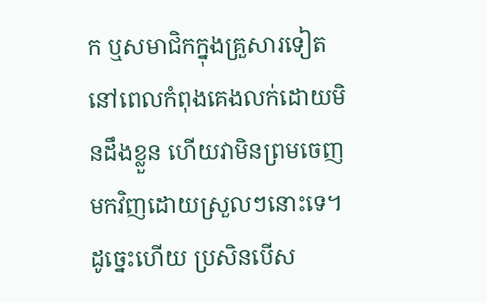ក ឬសមាជិកក្នុងគ្រួសារទៀត នៅពេលកំពុងគេងលក់ដោយមិនដឹងខ្លួន ហើយវាមិនព្រមចេញមកវិញដោយស្រួលៗនោះទេ។ ដូច្នេះហើយ ប្រសិនបើស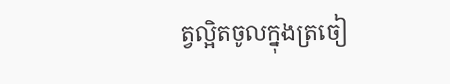ត្វល្អិតចូលក្នុងត្រចៀ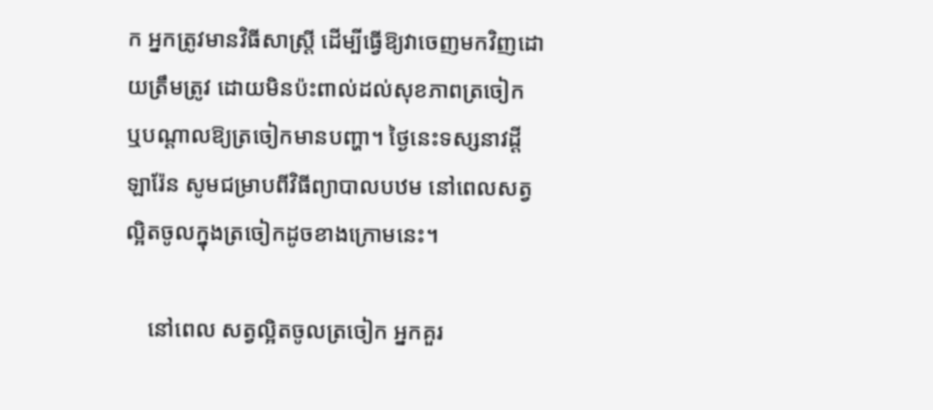ក អ្នកត្រូវមានវិធីសាស្ត្រី ដើម្បីធ្វើឱ្យវាចេញមកវិញដោយត្រឹមត្រូវ ដោយមិនប៉ះពាល់ដល់សុខភាពត្រចៀក ឬបណ្ដាលឱ្យត្រចៀកមានបញ្ហា។ ថ្ងៃនេះទស្សនាវដ្ដី ឡារ៉ែន សូមជម្រាបពីវិធីព្យាបាលបឋម នៅពេលសត្វល្អិតចូលក្នុងត្រចៀកដូចខាងក្រោមនេះ។

    នៅពេល សត្វល្អិតចូលត្រចៀក អ្នកគួរ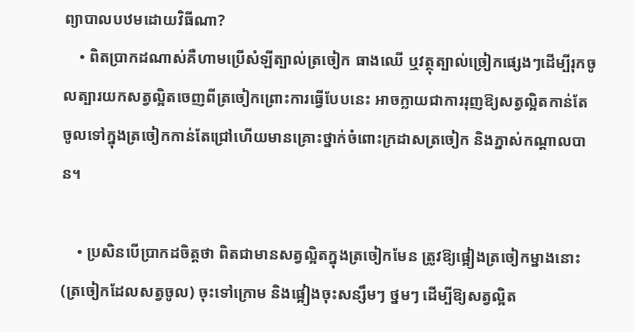ព្យាបាលបឋមដោយវិធីណា?
    • ពិតប្រាកដណាស់គឺហាមប្រើសំឡីត្បាល់ត្រចៀក ធាងឈើ ឬវត្ថុត្បាល់ច្រៀកផ្សេងៗដើម្បីរុកចូលត្បារយកសត្វល្អិតចេញពីត្រចៀកព្រោះការធ្វើបែបនេះ អាចក្លាយជាការរុញឱ្យសត្វល្អិតកាន់តែចូលទៅក្នុងត្រចៀកកាន់តែជ្រៅហើយមានគ្រោះថ្នាក់ចំពោះក្រដាសត្រចៀក និងភ្នាស់កណ្ដាលបាន។

    • ប្រសិនបើប្រាកដចិត្តថា ពិតជាមានសត្វល្អិតក្នុងត្រចៀកមែន ត្រូវឱ្យផ្អៀងត្រចៀកម្នាងនោះ (ត្រចៀកដែលសត្វចូល) ចុះទៅក្រោម និងផ្អៀងចុះសន្សឹមៗ ថ្នមៗ ដើម្បីឱ្យសត្វល្អិត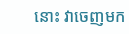នោះ វាចេញមក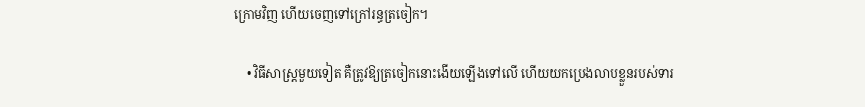ក្រោមវិញ ហើយចេញទៅក្រៅរន្ធត្រចៀក។

    • វិធីសាស្ត្រមួយទៀត គឺត្រូវឱ្យត្រចៀកនោះងើយឡើងទៅលើ ហើយយកប្រេងលាបខ្លួនរបស់ទារ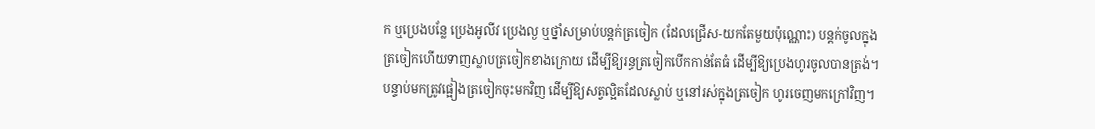ក ឬប្រេងបន្លែ ប្រេងអូលីវ ប្រេងល្ង ឬថ្នាំសម្រាប់បន្តក់ត្រចៀក (ដែលជ្រើស-យកតែមួយប៉ុណ្ណោះ) បន្ដក់ចូលក្នុងត្រចៀកហើយទាញស្លាបត្រចៀកខាងក្រោយ ដើម្បីឱ្យរន្ធត្រចៀកបើកកាន់តែធំ ដើម្បីឱ្យប្រេងហូរចូលបានត្រង់។ បន្ទាប់មកត្រូវផ្អៀងត្រចៀកចុះមកវិញ ដើម្បីឱ្យសត្វល្អិតដែលស្លាប់ ឬនៅរស់ក្នុងត្រចៀក ហូរចេញមកក្រៅវិញ។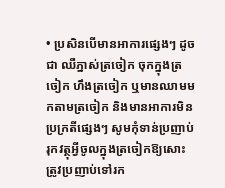• ប្រសិនបើមានអាការផ្សេងៗ ដូចជា ឈឺភ្នាស់ត្រចៀក ចុកក្នុងត្រចៀក ហឹងត្រចៀក ឬមានឈាមមកតាមត្រចៀក និងមានអាការមិនប្រក្រតីផ្សេងៗ សូមកុំទាន់ប្រញាប់រុកវត្ថុអ្វីចូលក្នុងត្រចៀកឱ្យសោះ ត្រូវប្រញាប់ទៅរក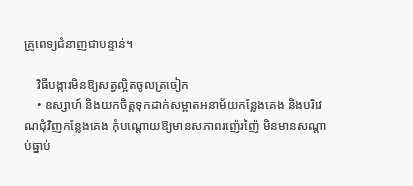គ្រូពេទ្យជំនាញជាបន្ទាន់។

    វិធីបង្ការមិនឱ្យសត្វល្អិតចូលត្រចៀក
    • ឧស្សាហ៍ និងយកចិត្តទុកដាក់សម្អាតអនាម័យកន្លែងគេង និងបរិវេណជុំវិញកន្លែងគេង កុំបណ្ដោយឱ្យមានសភាពរញ៉េរញ៉ៃ មិនមានសណ្ដាប់ធ្នាប់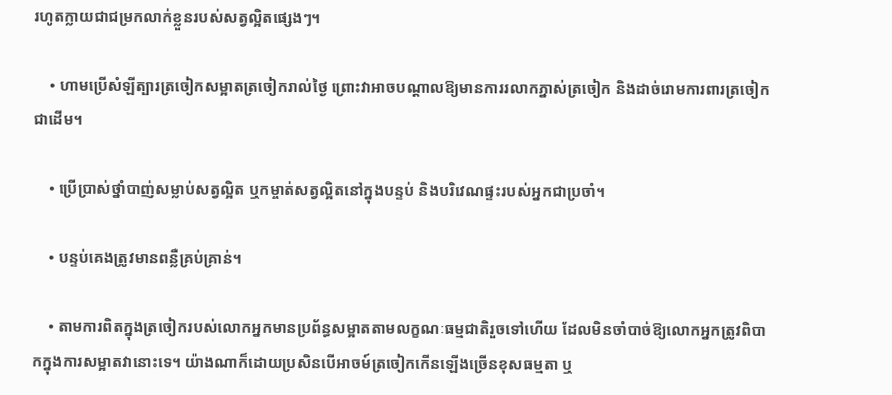រហូតក្លាយជាជម្រកលាក់ខ្លួនរបស់សត្វល្អិតផ្សេងៗ។

    • ហាមប្រើសំឡីត្បារត្រចៀកសម្អាតត្រចៀករាល់ថ្ងៃ ព្រោះវាអាចបណ្ដាលឱ្យមានការរលាកភ្នាស់ត្រចៀក និងដាច់រោមការពារត្រចៀកជាដើម។

    • ប្រើប្រាស់ថ្នាំបាញ់សម្លាប់សត្វល្អិត ឬកម្ចាត់សត្វល្អិតនៅក្នុងបន្ទប់ និងបរិវេណផ្ទះរបស់អ្នកជាប្រចាំ។

    • បន្ទប់គេងត្រូវមានពន្លឺគ្រប់គ្រាន់។

    • តាមការពិតក្នុងត្រចៀករបស់លោកអ្នកមានប្រព័ន្ធសម្អាតតាមលក្ខណៈធម្មជាតិរួចទៅហើយ ដែលមិនចាំបាច់ឱ្យលោកអ្នកត្រូវពិបាកក្នុងការសម្អាតវានោះទេ។ យ៉ាងណាក៏ដោយប្រសិនបើអាចម៍ត្រចៀកកើនឡើងច្រើនខុសធម្មតា ឬ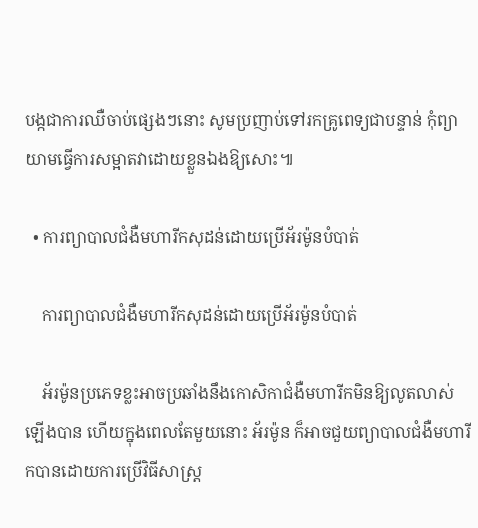បង្កជាការឈឺចាប់ផ្សេងៗនោះ សូមប្រញាប់ទៅរកគ្រូពេទ្យជាបន្ទាន់ កុំព្យាយាមធ្វើការសម្អាតវាដោយខ្លួនឯងឱ្យសោះ៕

  • ការព្យាបាលជំងឺមហារីកសុដន់ដោយប្រើអ័រម៉ូនបំបាត់

    ការព្យាបាលជំងឺមហារីកសុដន់ដោយប្រើអ័រម៉ូនបំបាត់

    អ័រម៉ូនប្រភេទខ្លះអាចប្រឆាំងនឹងកោសិកាជំងឺមហារីកមិនឱ្យលូតលាស់ឡើងបាន ហើយក្នុងពេលតែមួយនោះ អ័រម៉ូន ក៏អាចជួយព្យាបាលជំងឺមហារីកបានដោយការប្រើវិធីសាស្ត្រ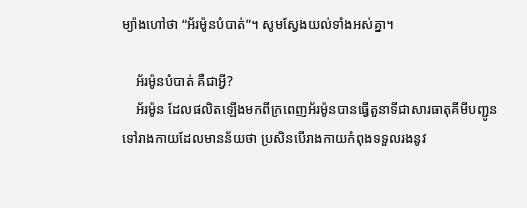ម្យ៉ាងហៅថា “អ័រម៉ូនបំបាត់”។ សូមស្វែងយល់ទាំងអស់គ្នា។

    អ័រម៉ូនបំបាត់ គឺជាអ្វី?
    អ័រម៉ូន ដែលផលិតឡើងមកពីក្រពេញអ័រម៉ូនបានធ្វើតួនាទីជាសារធាតុគីមីបញ្ជូនទៅរាងកាយដែលមានន័យថា ប្រសិនបើរាងកាយកំពុងទទួលរងនូវ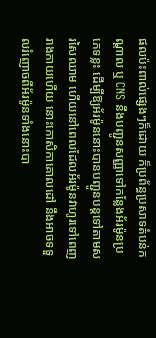ផលប៉ះពាល់ផ្សេងៗក៏ដោយ ក៏ប្រព័ន្ធប្រសាទតំបន់កណ្ដាល ឬ CNS នឹងបញ្ជូនសញ្ញាទៅកន្លែងអ័រម៉ូនប្រភេទខ្លះ ដើម្បីឱ្យអ័រម៉ូននោះបានបញ្ជូនបន្ដទៅតាមសរសៃឈាម ហើយនៅពេលដែលអ័រម៉ូនវាហូរទៅពេញរាងកាយហើយ នោះកោសិកាគោលដៅ នឹងអាចទទួលរំញោចពីអ័រម៉ូនទាំងនោះបា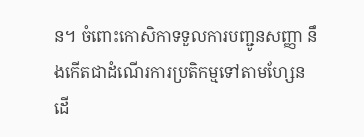ន។ ចំពោះកោសិកាទទួលការបញ្ជូនសញ្ញា នឹងកើតជាដំណើរការប្រតិកម្មទៅតាមហ្សែន ដើ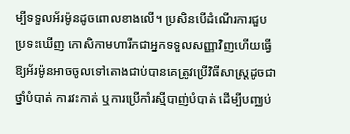ម្បីទទួលអ័រម៉ូនដូចពោលខាងលើ។ ប្រសិនបើដំណើរការជួបប្រទះឃើញ កោសិកាមហារីកជាអ្នកទទួលសញ្ញាវិញហើយធ្វើឱ្យអ័រម៉ូនអាចចូលទៅតោងជាប់បានគេត្រូវប្រើវិធីសាស្ត្រដូចជា ថ្នាំបំបាត់ ការវះកាត់ ឬការប្រើកាំរស្មីបាញ់បំបាត់ ដើម្បីបញ្ឈប់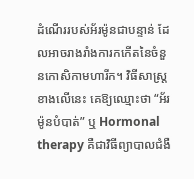ដំណើររបស់អ័រម៉ូនជាបន្ទាន់ ដែលអាចរាងរាំងការកកើតនៃចំនួនកោសិកាមហារីក។ វិធីសាស្ត្រខាងលើនេះ គេឱ្យឈ្មោះថា “អ័រម៉ូនបំបាត់” ឬ Hormonal therapy គឺជាវិធីព្យាបាលជំងឺ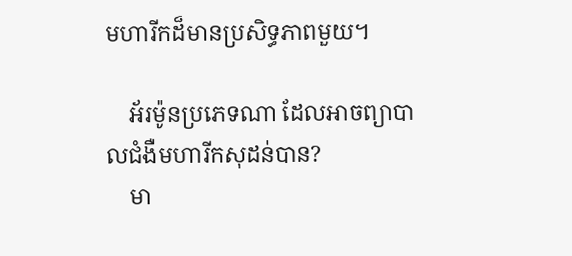មហារីកដ៏មានប្រសិទ្ធភាពមួយ។

    អ័រម៉ូនប្រភេទណា ដែលអាចព្យាបាលជំងឺមហារីកសុដន់បាន?
    មា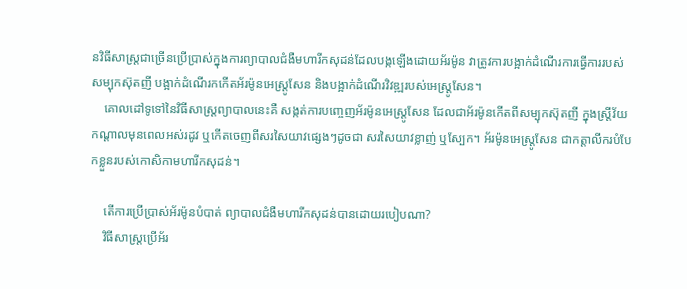នវិធីសាស្ត្រជាច្រើនប្រើប្រាស់ក្នុងការព្យាបាលជំងឺមហារីកសុដន់ដែលបង្កឡើងដោយអ័រម៉ូន វាត្រូវការបង្អាក់ដំណើរការធ្វើការរបស់សម្បុកស៊ុតញី បង្អាក់ដំណើរកកើតអ័រម៉ូនអេស្ត្រូសែន និងបង្អាក់ដំណើរវិវឌ្ឍរបស់អេស្ត្រូសែន។
    គោលដៅទូទៅនៃវិធីសាស្ត្រព្យាបាលនេះគឺ សង្កត់ការបញ្ចេញអ័រម៉ូនអេស្ត្រូសែន ដែលជាអ័រម៉ូនកើតពីសម្បុកស៊ុតញី ក្នុងស្ត្រីវ័យកណ្ដាលមុនពេលអស់រដូវ ឬកើតចេញពីសរសៃយាវផ្សេងៗដូចជា សរសៃយាវខ្លាញ់ ឬស្បែក។ អ័រម៉ូនអេស្ត្រូសែន ជាកត្តាលីករបំបែកខ្លួនរបស់កោសិកាមហារីកសុដន់។

    តើការប្រើប្រាស់អ័រម៉ូនបំបាត់ ព្យាបាលជំងឺមហារីកសុដន់បានដោយរបៀបណា?
    វិធីសាស្ត្រប្រើអ័រ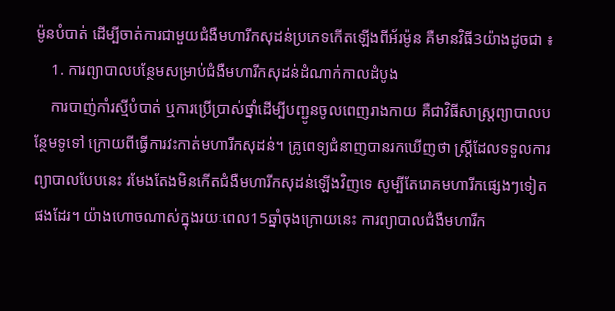ម៉ូនបំបាត់ ដើម្បីចាត់ការជាមួយជំងឺមហារីកសុដន់ប្រភេទកើតឡើងពីអ័រម៉ូន គឺមានវិធី3យ៉ាងដូចជា ៖
    1. ការព្យាបាលបន្ថែមសម្រាប់ជំងឺមហារីកសុដន់ដំណាក់កាលដំបូង
    ការបាញ់កាំរស្មីបំបាត់ ឬការប្រើប្រាស់ថ្នាំដើម្បីបញ្ជូនចូលពេញរាងកាយ គឺជាវិធីសាស្ត្រព្យាបាលបន្ថែមទូទៅ ក្រោយពីធ្វើការវះកាត់មហារីកសុដន់។ គ្រូពេទ្យជំនាញបានរកឃើញថា ស្ត្រីដែលទទួលការព្យាបាលបែបនេះ រមែងតែងមិនកើតជំងឺមហារីកសុដន់ឡើងវិញទេ សូម្បីតែរោគមហារីកផ្សេងៗទៀតផងដែរ។ យ៉ាងហោចណាស់ក្នុងរយៈពេល15ឆ្នាំចុងក្រោយនេះ ការព្យាបាលជំងឺមហារីក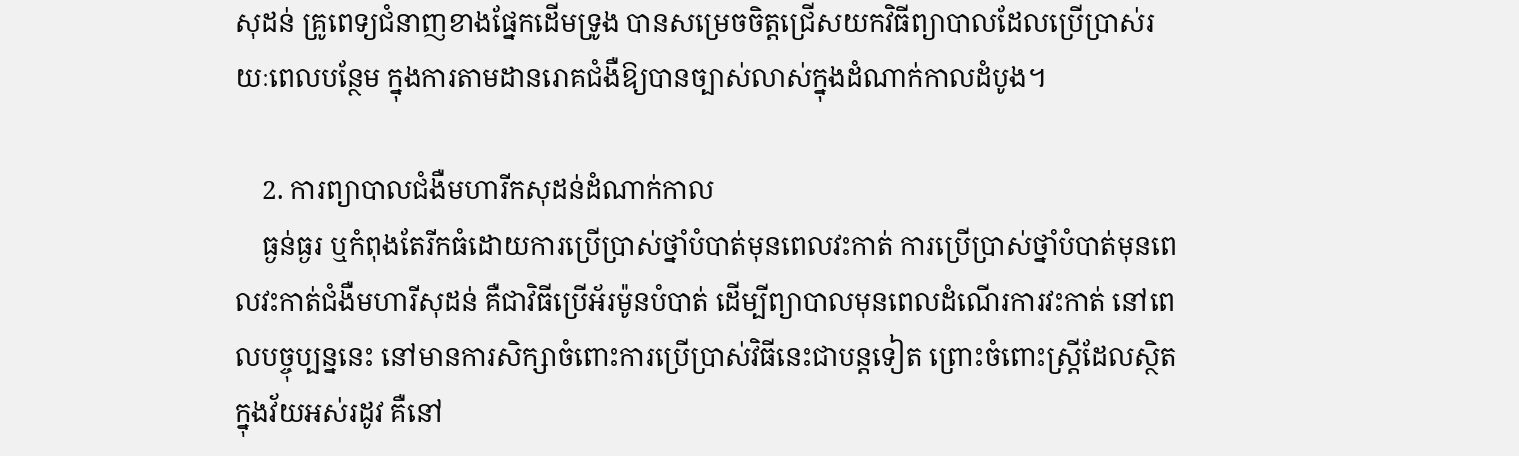សុដន់ គ្រូពេទ្យជំនាញខាងផ្នែកដើមទ្រូង បានសម្រេចចិត្តជ្រើសយកវិធីព្យាបាលដែលប្រើប្រាស់រយៈពេលបន្ថែម ក្នុងការតាមដានរោគជំងឺឱ្យបានច្បាស់លាស់ក្នុងដំណាក់កាលដំបូង។

    2. ការព្យាបាលជំងឺមហារីកសុដន់ដំណាក់កាល
    ធ្ងន់ធ្ងរ ឬកំពុងតែរីកធំដោយការប្រើប្រាស់ថ្នាំបំបាត់មុនពេលវះកាត់ ការប្រើប្រាស់ថ្នាំបំបាត់មុនពេលវះកាត់ជំងឺមហារីសុដន់ គឺជាវិធីប្រើអ័រម៉ូនបំបាត់ ដើម្បីព្យាបាលមុនពេលដំណើរការវះកាត់ នៅពេលបច្ចុប្បន្ននេះ នៅមានការសិក្សាចំពោះការប្រើប្រាស់វិធីនេះជាបន្ដទៀត ព្រោះចំពោះស្ត្រីដែលស្ថិតក្នុងវ័យអស់រដូវ គឺនៅ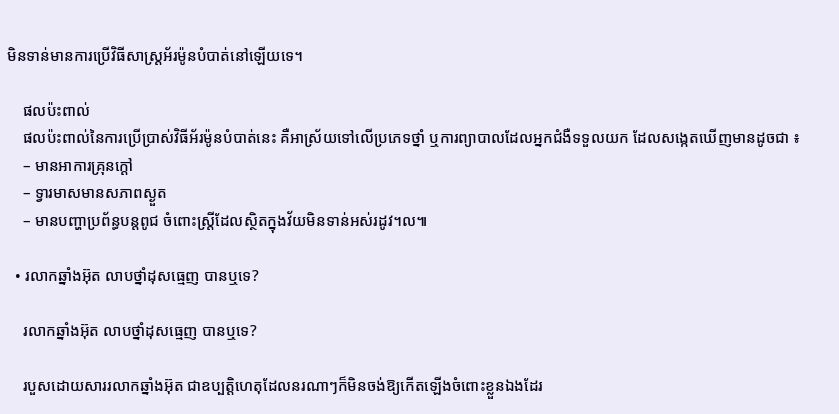មិនទាន់មានការប្រើវិធីសាស្ត្រអ័រម៉ូនបំបាត់នៅឡើយទេ។

    ផលប៉ះពាល់
    ផលប៉ះពាល់នៃការប្រើប្រាស់វិធីអ័រម៉ូនបំបាត់នេះ គឺអាស្រ័យទៅលើប្រភេទថ្នាំ ឬការព្យាបាលដែលអ្នកជំងឺទទួលយក ដែលសង្កេតឃើញមានដូចជា ៖
    – មានអាការគ្រុនក្ដៅ
    – ទ្វារមាសមានសភាពស្ងួត
    – មានបញ្ហាប្រព័ន្ធបន្តពូជ ចំពោះស្ត្រីដែលស្ថិតក្នុងវ័យមិនទាន់អស់រដូវ។ល៕

  • រលាកឆ្នាំងអ៊ុត លាបថ្នាំដុសធ្មេញ បានឬទេ?

    រលាកឆ្នាំងអ៊ុត លាបថ្នាំដុសធ្មេញ បានឬទេ?

    របួសដោយសាររលាកឆ្នាំងអ៊ុត ជាឧប្បត្តិហេតុដែលនរណាៗក៏មិនចង់ឱ្យកើតឡើងចំពោះខ្លួនឯងដែរ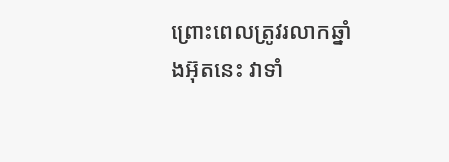ព្រោះពេលត្រូវរលាកឆ្នាំងអ៊ុតនេះ វាទាំ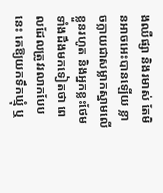ងឈឺផ្សា និងរមាស់ តែមិនអាចអេះបានឡើយ ខ្លាចក្លាយជាសម្លាកស្នាមលើខ្លួនរហូត និងអ្នកខ្លះថែមទាំងដឹងមកទៀតថា ពេលដែលត្រូវរលាកបែបនេះ គេឱ្យយកទឹកឃ្មុំ ឬ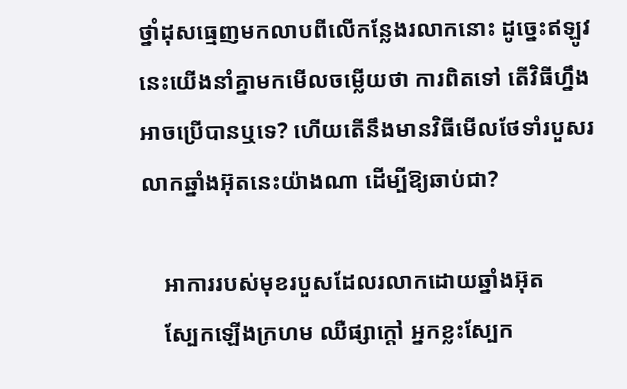ថ្នាំដុសធ្មេញមកលាបពីលើកន្លែងរលាកនោះ ដូច្នេះឥឡូវនេះយើងនាំគ្នាមកមើលចម្លើយថា ការពិតទៅ តើវិធីហ្នឹងអាចប្រើបានឬទេ? ហើយតើនឹងមានវិធីមើលថែទាំរបួសរលាកឆ្នាំងអ៊ុតនេះយ៉ាងណា ដើម្បីឱ្យឆាប់ជា?

    អាការរបស់មុខរបួសដែលរលាកដោយឆ្នាំងអ៊ុត
    ស្បែកឡើងក្រហម ឈឺផ្សាក្ដៅ អ្នកខ្លះស្បែក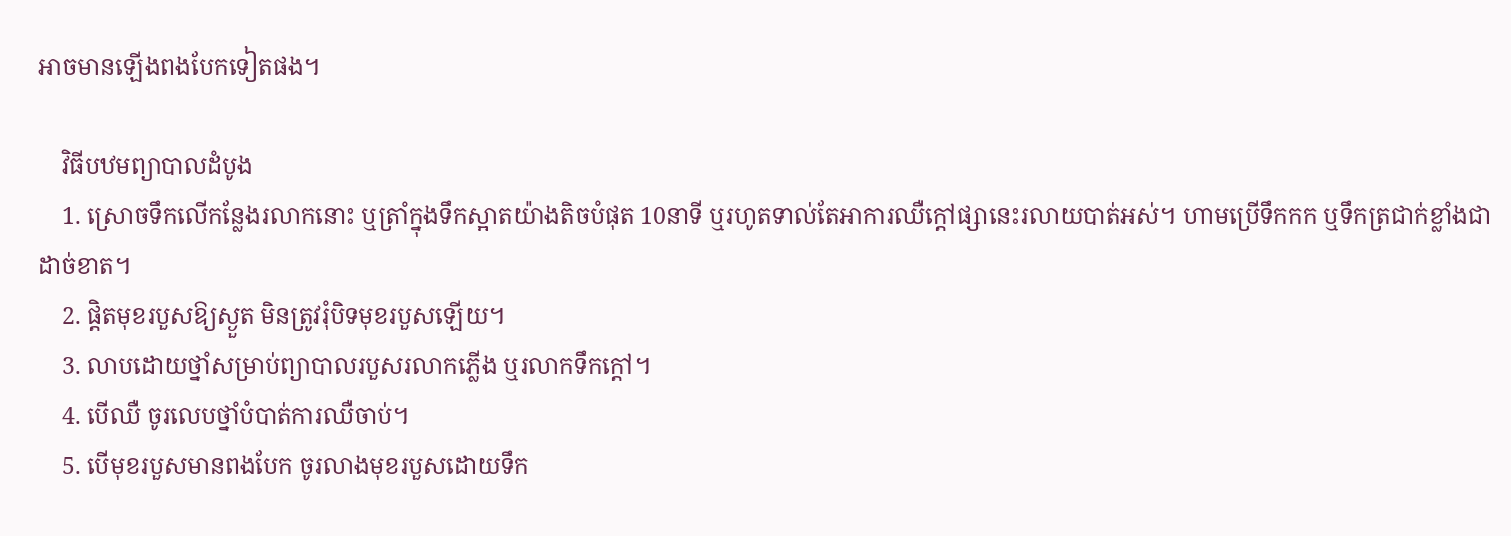អាចមានឡើងពងបែកទៀតផង។

    វិធីបឋមព្យាបាលដំបូង
    1. ស្រោចទឹកលើកន្លែងរលាកនោះ ឬត្រាំក្នុងទឹកស្អាតយ៉ាងតិចបំផុត 10នាទី ឬរហូតទាល់តែអាការឈឺក្ដៅផ្សានេះរលាយបាត់អស់។ ហាមប្រើទឹកកក ឬទឹកត្រជាក់ខ្លាំងជាដាច់ខាត។
    2. ផ្ដិតមុខរបួសឱ្យស្ងួត មិនត្រូវរុំបិទមុខរបួសឡើយ។
    3. លាបដោយថ្នាំសម្រាប់ព្យាបាលរបួសរលាកភ្លើង ឬរលាកទឹកក្ដៅ។
    4. បើឈឺ ចូរលេបថ្នាំបំបាត់ការឈឺចាប់។
    5. បើមុខរបួសមានពងបែក ចូរលាងមុខរបួសដោយទឹក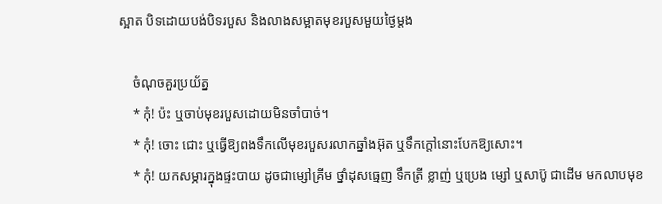ស្អាត បិទដោយបង់បិទរបួស និងលាងសម្អាតមុខរបួសមួយថ្ងៃម្ដង

    ចំណុចគួរប្រយ័ត្ន
    * កុំ! ប៉ះ ឬចាប់មុខរបួសដោយមិនចាំបាច់។
    * កុំ! ចោះ ជោះ ឬធ្វើឱ្យពងទឹកលើមុខរបួសរលាកឆ្នាំងអ៊ុត ឬទឹកក្ដៅនោះបែកឱ្យសោះ។
    * កុំ! យកសម្ភារក្នុងផ្ទះបាយ ដូចជាម្សៅគ្រីម ថ្នាំដុសធ្មេញ ទឹកត្រី ខ្លាញ់ ឬប្រេង ម្សៅ ឬសាប៊ូ ជាដើម មកលាបមុខ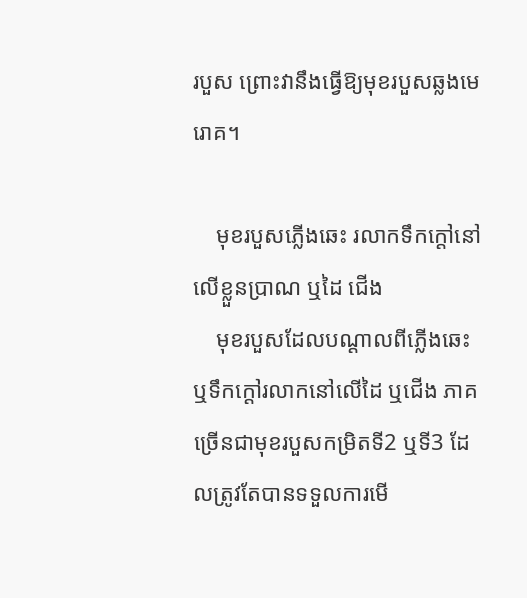របួស ព្រោះវានឹងធ្វើឱ្យមុខរបួសឆ្លងមេរោគ។

    មុខរបួសភ្លើងឆេះ រលាកទឹកក្ដៅនៅលើខ្លួនប្រាណ ឬដៃ ជើង
    មុខរបួសដែលបណ្ដាលពីភ្លើងឆេះ ឬទឹកក្ដៅរលាកនៅលើដៃ ឬជើង ភាគច្រើនជាមុខរបួសកម្រិតទី2 ឬទី3 ដែលត្រូវតែបានទទួលការមើ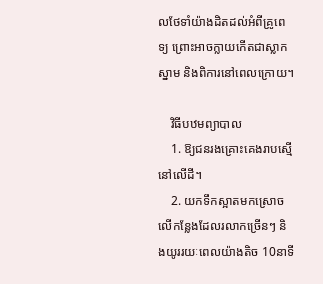លថែទាំយ៉ាងដិតដល់អំពីគ្រូពេទ្យ ព្រោះអាចក្លាយកើតជាស្លាកស្នាម និងពិការនៅពេលក្រោយ។

    វិធីបឋមព្យាបាល
    1. ឱ្យជនរងគ្រោះគេងរាបស្មើនៅលើដី។
    2. យកទឹកស្អាតមកស្រោចលើកន្លែងដែលរលាកច្រើនៗ និងយូររយៈពេលយ៉ាងតិច 10នាទី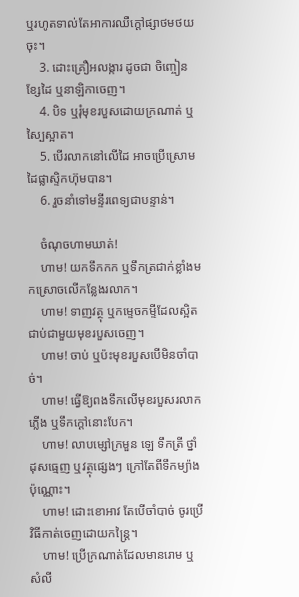ឬរហូតទាល់តែអាការឈឺក្ដៅផ្សាថមថយចុះ។
    3. ដោះគ្រឿអលង្ការ ដូចជា ចិញ្ចៀន ខ្សែដៃ ឬនាឡិកាចេញ។
    4. បិទ ឬរុំមុខរបួសដោយក្រណាត់ ឬស្បៃស្អាត។
    5. បើរលាកនៅលើដៃ អាចប្រើស្រោមដៃផ្លាស្ទិកហ៊ុមបាន។
    6. រួចនាំទៅមន្ទីរពេទ្យជាបន្ទាន់។

    ចំណុចហាមឃាត់!
    ហាម! យកទឹកកក ឬទឹកត្រជាក់ខ្លាំងមកស្រោចលើកន្លែងរលាក។
    ហាម! ទាញវត្ថុ ឬកម្ទេចកម្ទីដែលស្អិតជាប់ជាមួយមុខរបួសចេញ។
    ហាម! ចាប់ ឬប៉ះមុខរបួសបើមិនចាំបាច់។
    ហាម! ធ្វើឱ្យពងទឹកលើមុខរបួសរលាកភ្លើង ឬទឹកក្ដៅនោះបែក។
    ហាម! លាបម្សៅក្រមួន ឡេ ទឹកត្រី ថ្នាំដុសធ្មេញ ឬវត្ថុផ្សេងៗ ក្រៅតែពីទឹកម្យ៉ាងប៉ុណ្ណោះ។
    ហាម! ដោះខោអាវ តែបើចាំបាច់ ចូរប្រើវិធីកាត់ចេញដោយកន្ត្រៃ។
    ហាម! ប្រើក្រណាត់ដែលមានរោម ឬសំលី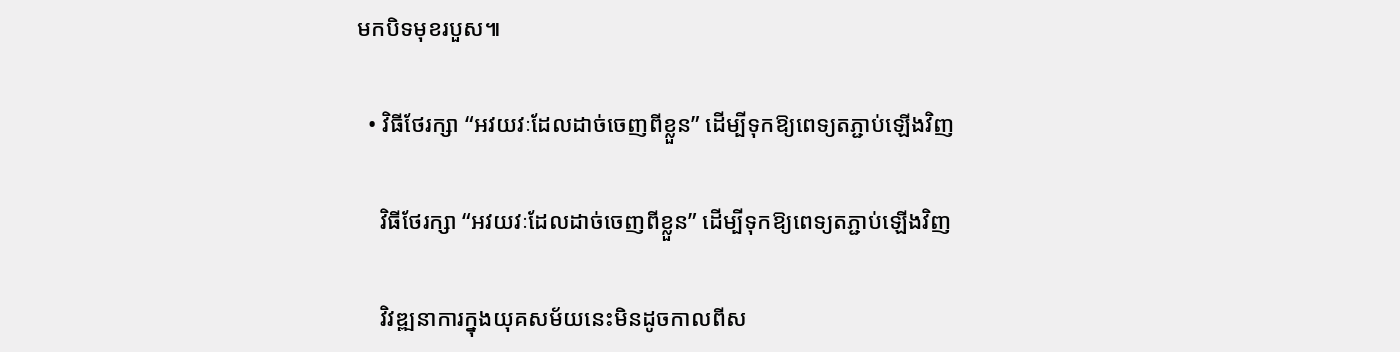មកបិទមុខរបួស៕

  • វិធីថែរក្សា “អវយវៈដែលដាច់ចេញពីខ្លួន” ដើម្បីទុកឱ្យពេទ្យតភ្ជាប់ឡើងវិញ

    វិធីថែរក្សា “អវយវៈដែលដាច់ចេញពីខ្លួន” ដើម្បីទុកឱ្យពេទ្យតភ្ជាប់ឡើងវិញ

    វិវឌ្ឍនាការក្នុងយុគសម័យនេះមិនដូចកាលពីស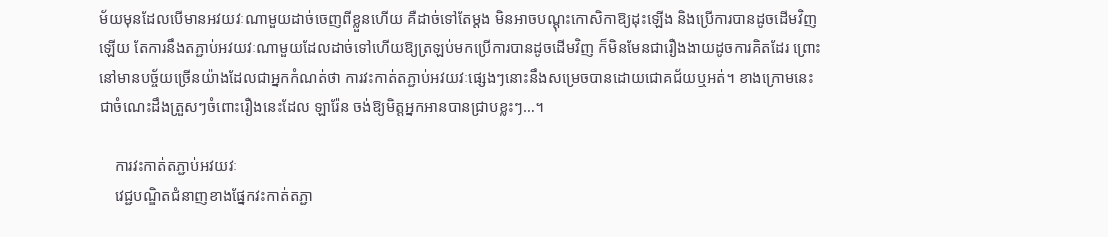ម័យមុនដែលបើមានអវយវៈណាមួយដាច់ចេញពីខ្លួនហើយ គឺដាច់ទៅតែម្ដង មិនអាចបណ្ដុះកោសិកាឱ្យដុះឡើង និងប្រើការបានដូចដើមវិញឡើយ តែការនឹងតភ្ជាប់អវយវៈណាមួយដែលដាច់ទៅហើយឱ្យត្រឡប់មកប្រើការបានដូចដើមវិញ ក៏មិនមែនជារឿងងាយដូចការគិតដែរ ព្រោះនៅមានបច្ច័យច្រើនយ៉ាងដែលជាអ្នកកំណត់ថា ការវះកាត់តភ្ជាប់អវយវៈផ្សេងៗនោះនឹងសម្រេចបានដោយជោគជ័យឬអត់។ ខាងក្រោមនេះជាចំណេះដឹងត្រួសៗចំពោះរឿងនេះដែល ឡារ៉ែន ចង់ឱ្យមិត្តអ្នកអានបានជ្រាបខ្លះៗ…។

    ការវះកាត់តភ្ជាប់អវយវៈ
    វេជ្ជបណ្ឌិតជំនាញខាងផ្នែកវះកាត់តភ្ជា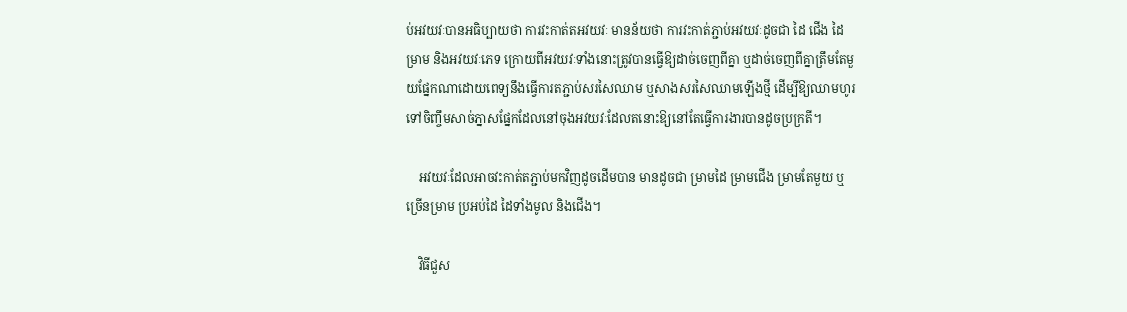ប់អវយវៈបានអធិប្បាយថា ការវះកាត់តអវយវៈ មានន័យថា ការវះកាត់ភ្ជាប់អវយវៈដូចជា ដៃ ជើង ដៃ ម្រាម និងអវយវៈភេទ ក្រោយពីអវយវៈទាំងនោះត្រូវបានធ្វើឱ្យដាច់ចេញពីគ្នា ឬដាច់ចេញពីគ្នាត្រឹមតែមួយផ្នែកណាដោយពេទ្យនឹងធ្វើការតភ្ជាប់សរសៃឈាម ឬសាងសរសៃឈាមឡើងថ្មី ដើម្បីឱ្យឈាមហូរទៅចិញ្ចឹមសាច់ភ្នាសផ្នែកដែលនៅចុងអវយវៈដែលតនោះឱ្យនៅតែធ្វើការងារបានដូចប្រក្រតី។

    អវយវៈដែលអាចវះកាត់តភ្ជាប់មកវិញដូចដើមបាន មានដូចជា ម្រាមដៃ ម្រាមជើង ម្រាមតែមួយ ឬច្រើនម្រាម ប្រអប់ដៃ ដៃទាំងមូល និងជើង។

    វិធីជួស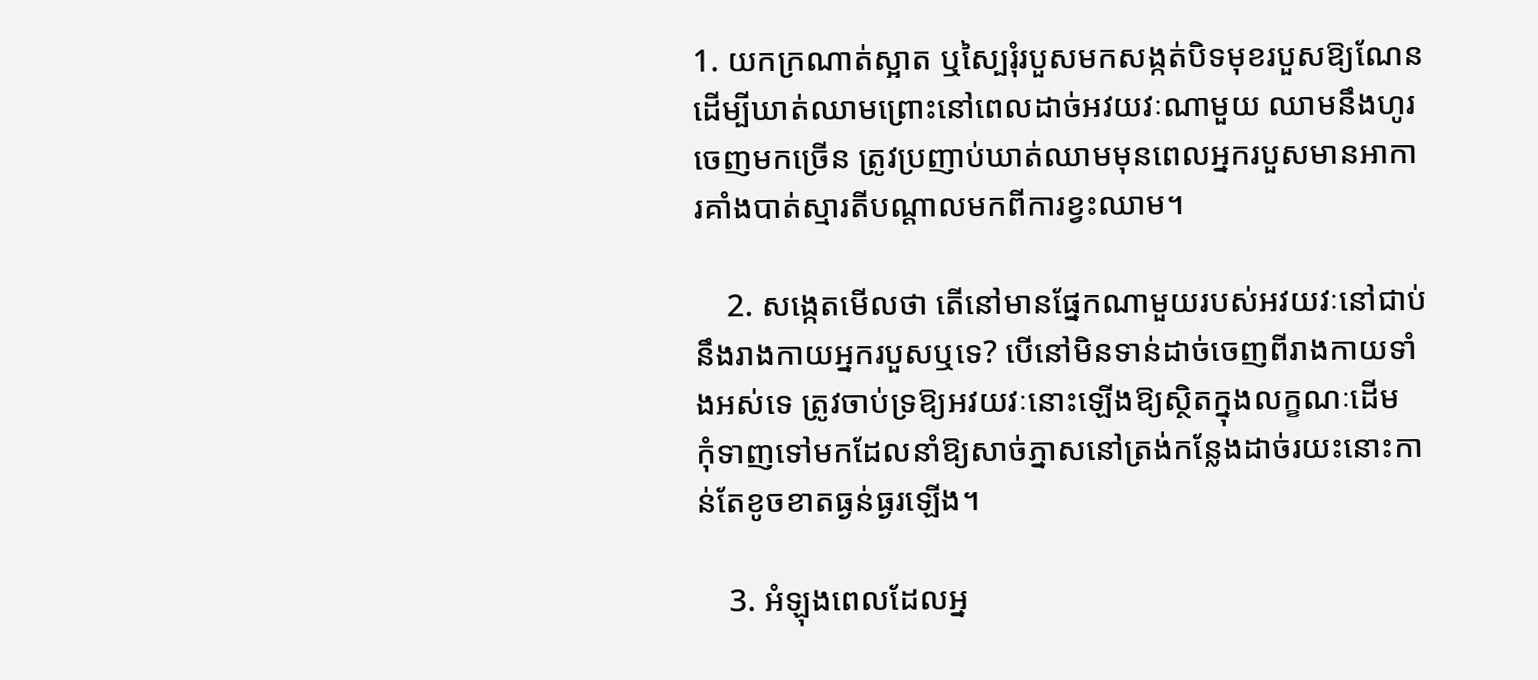1. យកក្រណាត់ស្អាត ឬស្បៃរុំរបួសមកសង្កត់បិទមុខរបួសឱ្យណែន ដើម្បីឃាត់ឈាមព្រោះនៅពេលដាច់អវយវៈណាមួយ ឈាមនឹងហូរចេញមកច្រើន ត្រូវប្រញាប់ឃាត់ឈាមមុនពេលអ្នករបួសមានអាការគាំងបាត់ស្មារតីបណ្ដាលមកពីការខ្វះឈាម។

    2. សង្កេតមើលថា តើនៅមានផ្នែកណាមួយរបស់អវយវៈនៅជាប់នឹងរាងកាយអ្នករបួសឬទេ? បើនៅមិនទាន់ដាច់ចេញពីរាងកាយទាំងអស់ទេ ត្រូវចាប់ទ្រឱ្យអវយវៈនោះឡើងឱ្យស្ថិតក្នុងលក្ខណៈដើម កុំទាញទៅមកដែលនាំឱ្យសាច់ភ្នាសនៅត្រង់កន្លែងដាច់រយះនោះកាន់តែខូចខាតធ្ងន់ធ្ងរឡើង។

    3. អំឡុងពេលដែលអ្ន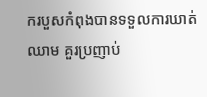ករបួសកំពុងបានទទួលការឃាត់ឈាម គួរប្រញាប់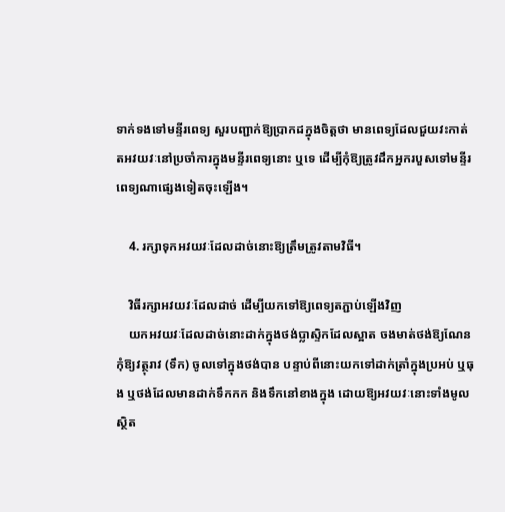ទាក់ទងទៅមន្ទីរពេទ្យ សួរបញ្ជាក់ឱ្យប្រាកដក្នុងចិត្តថា មានពេទ្យដែលជួយវះកាត់តអវយវៈនៅប្រចាំការក្នុងមន្ទីរពេទ្យនោះ ឬទេ ដើម្បីកុំឱ្យត្រូវដឹកអ្នករបួសទៅមន្ទីរពេទ្យណាផ្សេងទៀតចុះឡើង។

    4. រក្សាទុកអវយវៈដែលដាច់នោះឱ្យត្រឹមត្រូវតាមវិធី។

    វិធីរក្សាអវយវៈដែលដាច់ ដើម្បីយកទៅឱ្យពេទ្យតភ្ជាប់ឡើងវិញ
    យកអវយវៈដែលដាច់នោះដាក់ក្នុងថង់ប្លាស្ទិកដែលស្អាត ចងមាត់ថង់ឱ្យណែន កុំឱ្យវត្ថុរាវ (ទឹក) ចូលទៅក្នុងថង់បាន បន្ទាប់ពីនោះយកទៅដាក់ត្រាំក្នុងប្រអប់ ឬធុង ឬថង់ដែលមានដាក់ទឹកកក និងទឹកនៅខាងក្នុង ដោយឱ្យអវយវៈនោះទាំងមូលស្ថិត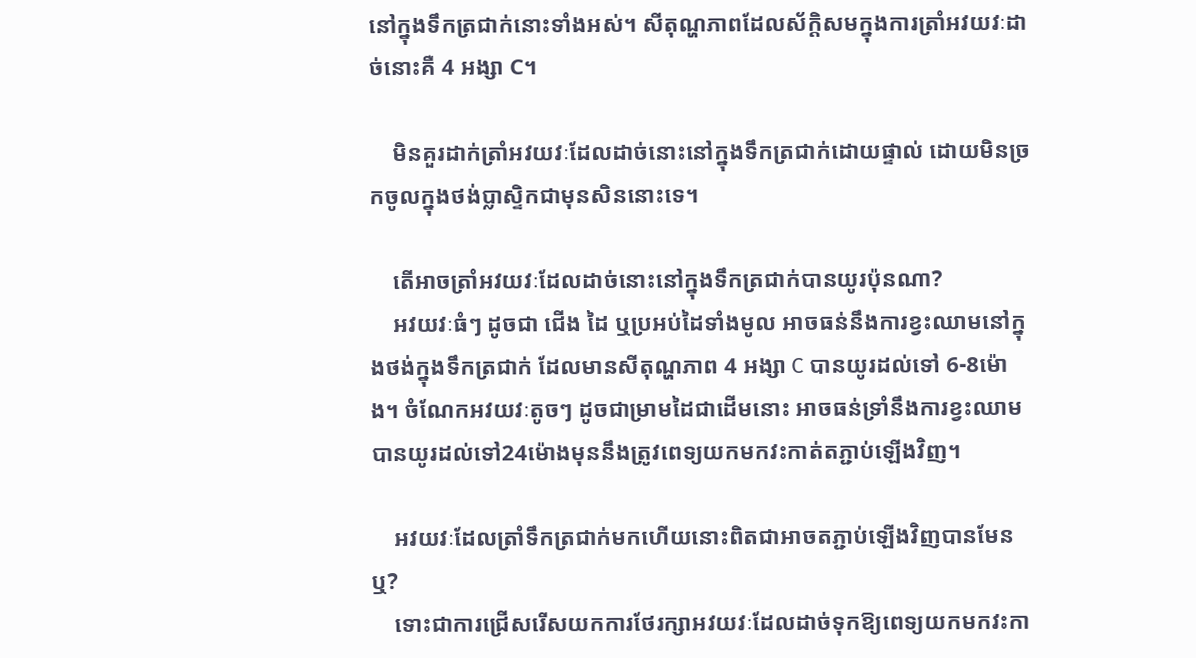នៅក្នុងទឹកត្រជាក់នោះទាំងអស់។ សីតុណ្ហភាពដែលស័ក្តិសមក្នុងការត្រាំអវយវៈដាច់នោះគឺ 4 អង្សា C។

    មិនគួរដាក់ត្រាំអវយវៈដែលដាច់នោះនៅក្នុងទឹកត្រជាក់ដោយផ្ទាល់ ដោយមិនច្រកចូលក្នុងថង់ប្លាស្ទិកជាមុនសិននោះទេ។

    តើអាចត្រាំអវយវៈដែលដាច់នោះនៅក្នុងទឹកត្រជាក់បានយូរប៉ុនណា?
    អវយវៈធំៗ ដូចជា ជើង ដៃ ឬប្រអប់ដៃទាំងមូល អាចធន់នឹងការខ្វះឈាមនៅក្នុងថង់ក្នុងទឹកត្រជាក់ ដែលមានសីតុណ្ហភាព 4 អង្សា C បានយូរដល់ទៅ 6-8ម៉ោង។ ចំណែកអវយវៈតូចៗ ដូចជាម្រាមដៃជាដើមនោះ អាចធន់ទ្រាំនឹងការខ្វះឈាមបានយូរដល់ទៅ24ម៉ោងមុននឹងត្រូវពេទ្យយកមកវះកាត់តភ្ជាប់ឡើងវិញ។

    អវយវៈដែលត្រាំទឹកត្រជាក់មកហើយនោះពិតជាអាចតភ្ជាប់ឡើងវិញបានមែនឬ?
    ទោះជាការជ្រើសរើសយកការថែរក្សាអវយវៈដែលដាច់ទុកឱ្យពេទ្យយកមកវះកា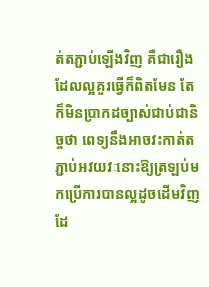ត់តភ្ជាប់ឡើងវិញ គឺជារឿងដែលល្អគួរធ្វើក៏ពិតមែន តែក៏មិនប្រាកដច្បាស់ជាប់ជានិច្ចថា ពេទ្យនឹងអាចវះកាត់តភ្ជាប់អវយវៈនោះឱ្យត្រឡប់មកប្រើការបានល្អដូចដើមវិញដែ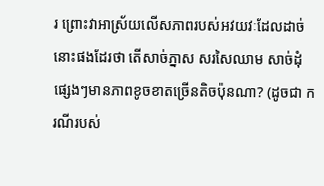រ ព្រោះវាអាស្រ័យលើសភាពរបស់អវយវៈដែលដាច់នោះផងដែរថា តើសាច់ភ្នាស សរសៃឈាម សាច់ដុំផ្សេងៗមានភាពខូចខាតច្រើនតិចប៉ុនណា? (ដូចជា ករណីរបស់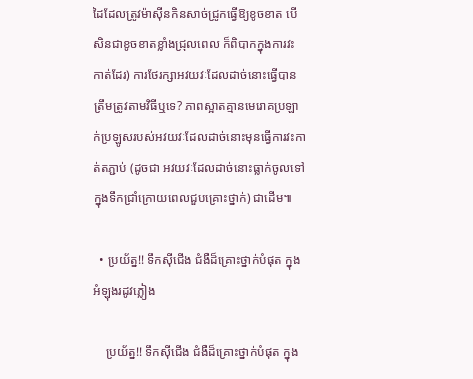ដៃដែលត្រូវម៉ាស៊ីនកិនសាច់ជ្រូកធ្វើឱ្យខូចខាត បើសិនជាខូចខាតខ្លាំងជ្រុលពេល ក៏ពិបាកក្នុងការវះកាត់ដែរ) ការថែរក្សាអវយវៈដែលដាច់នោះធ្វើបានត្រឹមត្រូវតាមវិធីឬទេ? ភាពស្អាតគ្មានមេរោគប្រឡាក់ប្រឡូសរបស់អវយវៈដែលដាច់នោះមុនធ្វើការវះកាត់តភ្ជាប់ (ដូចជា អវយវៈដែលដាច់នោះធ្លាក់ចូលទៅក្នុងទឹកជ្រាំក្រោយពេលជួបគ្រោះថ្នាក់) ជាដើម៕

  • ប្រយ័ត្ន!! ទឹកស៊ីជើង ជំងឺដ៏គ្រោះថ្នាក់បំផុត ក្នុងអំឡុងរដូវភ្លៀង

    ប្រយ័ត្ន!! ទឹកស៊ីជើង ជំងឺដ៏គ្រោះថ្នាក់បំផុត ក្នុង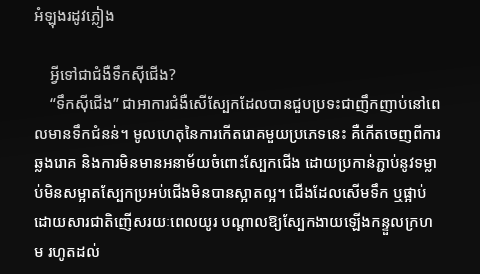អំឡុងរដូវភ្លៀង

    អ្វីទៅជាជំងឺទឹកស៊ីជើង?
    “ទឹកស៊ីជើង” ជាអាការជំងឺសើស្បែកដែលបានជួបប្រទះជាញឹកញាប់នៅពេលមានទឹកជំនន់។ មូលហេតុនៃការកើតរោគមួយប្រភេទនេះ គឺកើតចេញពីការឆ្លងរោគ និងការមិនមានអនាម័យចំពោះស្បែកជើង ដោយប្រកាន់ភ្ជាប់នូវទម្លាប់មិនសម្អាតស្បែកប្រអប់ជើងមិនបានស្អាតល្អ។ ជើងដែលសើមទឹក ឬផ្អាប់ដោយសារជាតិញើសរយៈពេលយូរ បណ្ដាលឱ្យស្បែកងាយឡើងកន្ទួលក្រហម រហូតដល់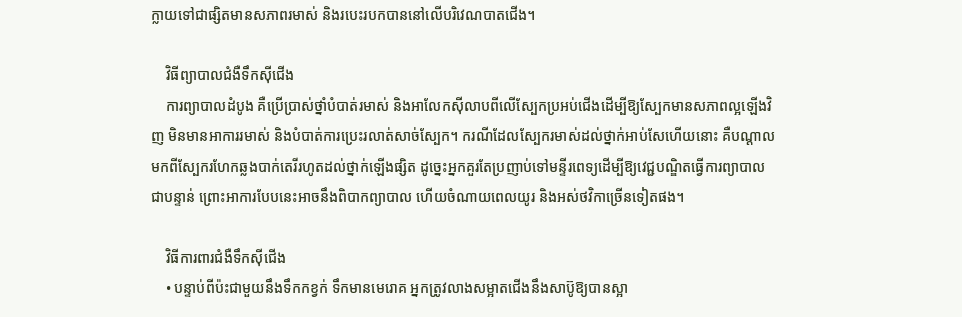ក្លាយទៅជាផ្សិតមានសភាពរមាស់ និងរបេះរបកបាននៅលើបរិវេណបាតជើង។

    វិធីព្យាបាលជំងឺទឹកស៊ីជើង
    ការព្យាបាលដំបូង គឺប្រើប្រាស់ថ្នាំបំបាត់រមាស់ និងអាលែកស៊ីលាបពីលើស្បែកប្រអប់ជើងដើម្បីឱ្យស្បែកមានសភាពល្អឡើងវិញ មិនមានអាការរមាស់ និងបំបាត់ការប្រេះរលាត់សាច់ស្បែក។ ករណីដែលស្បែករមាស់ដល់ថ្នាក់អាប់សែហើយនោះ គឺបណ្ដាលមកពីស្បែករហែកឆ្លងបាក់តេរីរហូតដល់ថ្នាក់ឡើងផ្សិត ដូច្នេះអ្នកគួរតែប្រញាប់ទៅមន្ទីរពេទ្យដើម្បីឱ្យវេជ្ជបណ្ឌិតធ្វើការព្យាបាលជាបន្ទាន់ ព្រោះអាការបែបនេះអាចនឹងពិបាកព្យាបាល ហើយចំណាយពេលយូរ និងអស់ថវិកាច្រើនទៀតផង។

    វិធីការពារជំងឺទឹកស៊ីជើង
    • បន្ទាប់ពីប៉ះជាមួយនឹងទឹកកខ្វក់ ទឹកមានមេរោគ អ្នកត្រូវលាងសម្អាតជើងនឹងសាប៊ូឱ្យបានស្អា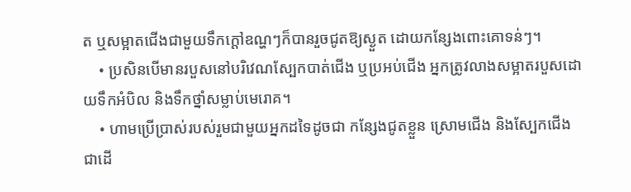ត ឬសម្អាតជើងជាមួយទឹកក្ដៅឧណ្ហៗក៏បានរួចជូតឱ្យស្ងួត ដោយកន្សែងពោះគោទន់ៗ។
    • ប្រសិនបើមានរបួសនៅបរិវេណស្បែកបាត់ជើង ឬប្រអប់ជើង អ្នកត្រូវលាងសម្អាតរបួសដោយទឹកអំបិល និងទឹកថ្នាំសម្លាប់មេរោគ។
    • ហាមប្រើប្រាស់របស់រួមជាមួយអ្នកដទៃដូចជា កន្សែងជូតខ្លួន ស្រោមជើង និងស្បែកជើងជាដើ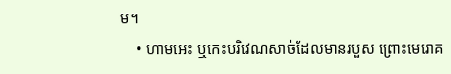ម។
    • ហាមអេះ ឬកេះបរិវេណសាច់ដែលមានរបួស ព្រោះមេរោគ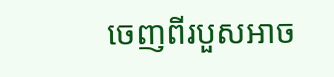ចេញពីរបួសអាច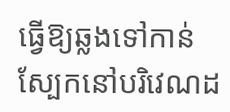ធ្វើឱ្យឆ្លងទៅកាន់ស្បែកនៅបរិវេណដ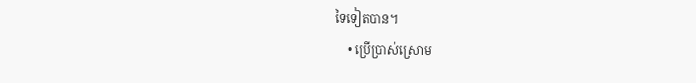ទៃទៀតបាន។
    • ប្រើប្រាស់ស្រោម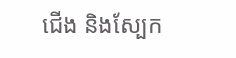ជើង និងស្បែក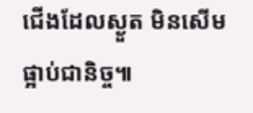ជើងដែលស្ងួត មិនសើមផ្អាប់ជានិច្ច៕